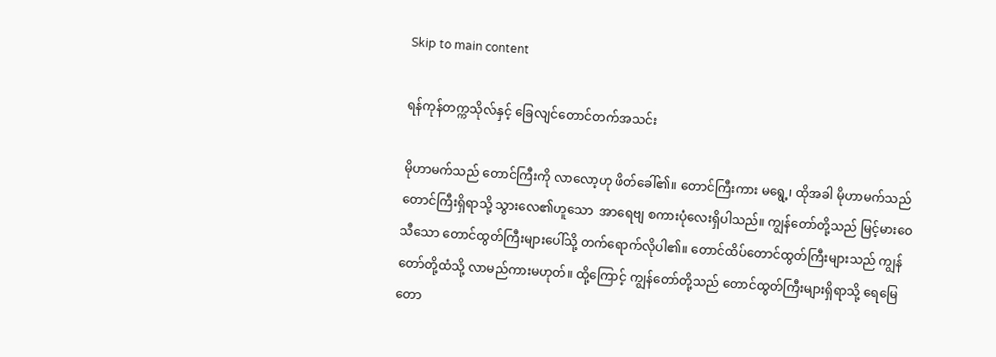Skip to main content

ရန်ကုန်တက္ကသိုလ်နှင့် ခြေလျင်တောင်တက်အသင်း

မိုဟာမက်သည် တောင်ကြီးကို လာလော့ဟု ဖိတ်ခေါ်၏။ တောင်ကြီးကား မရွေ့၊ ထိုအခါ မိုဟာမက်သည် တောင်ကြီးရှိရာသို့ သွားလေ၏ဟူသော  အာရေဗျ စကားပုံလေးရှိပါသည်။ ကျွန်တော်တို့သည် မြင့်မားဝေသီသော တောင်ထွတ်ကြီးများပေါ်သို့ တက်ရောက်လိုပါ၏။ တောင်ထိပ်တောင်ထွတ်ကြီးများသည် ကျွန်တော်တို့ထံသို့ လာမည်ကားမဟုတ်။ ထို့ကြောင့် ကျွန်တော်တို့သည် တောင်ထွတ်ကြီးများရှိရာသို့ ရေမြေတော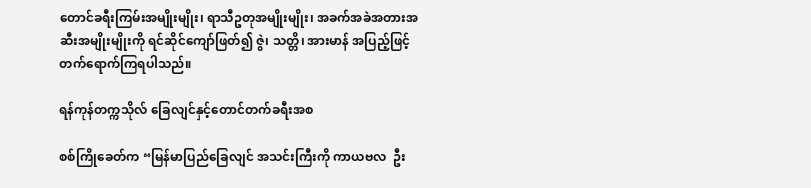တောင်ခရီးကြမ်းအမျိုးမျိုး၊ ရာသီဥတုအမျိုးမျိုး၊ အခက်အခဲအတားအဆီးအမျိုးမျိုးကို ရင်ဆိုင်ကျော်ဖြတ်၍ ဇွဲ၊ သတ္တိ၊ အားမာန် အပြည့်ဖြင့် တက်ရောက်ကြရပါသည်။

ရန်ကုန်တက္ကသိုလ် ခြေလျင်နှင့်တောင်တက်ခရီးအစ

စစ်ကြိုခေတ်က “မြန်မာပြည်ခြေလျင် အသင်းကြီးကို ကာယဗလ  ဦး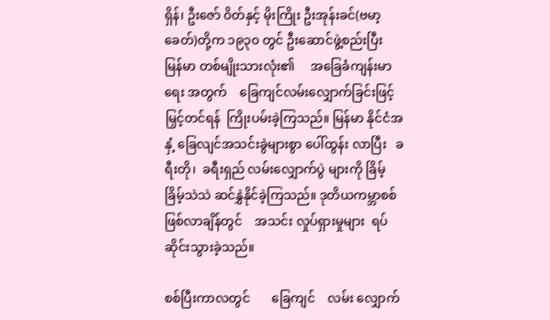ရှိန်၊ ဦးဇော် ဝိတ်နှင့် မိုးကြိုး ဦးအုန်းခင်(ဗမာ့ခေတ်)တို့က ၁၉၃၀ တွင် ဦးဆောင်ဖွဲ့စည်းပြီး  မြန်မာ တစ်မျိုးသားလုံး၏     အခြေခံကျန်းမာရေး အတွက်    ခြေကျင်လမ်းလျှောက်ခြင်းဖြင့် မြှင့်တင်ရန်  ကြိုးပမ်းခဲ့ကြသည်။ မြန်မာ နိုင်ငံအနှံ့ ခြေလျင်အသင်းခွဲများစွာ ပေါ်ထွန်း လာပြီး   ခရီးတို၊  ခရီးရှည် လမ်းလျှောက်ပွဲ များကို ခြိမ့်ခြိမ့်သဲသဲ ဆင်နွှဲနိုင်ခဲ့ကြသည်။ ဒုတိယကမ္ဘာစစ်ဖြစ်လာချိန်တွင်    အသင်း လှုပ်ရှားမှုများ  ရပ်ဆိုင်းသွားခဲ့သည်။

စစ်ပြီးကာလတွင်       ခြေကျင်    လမ်း လျှောက်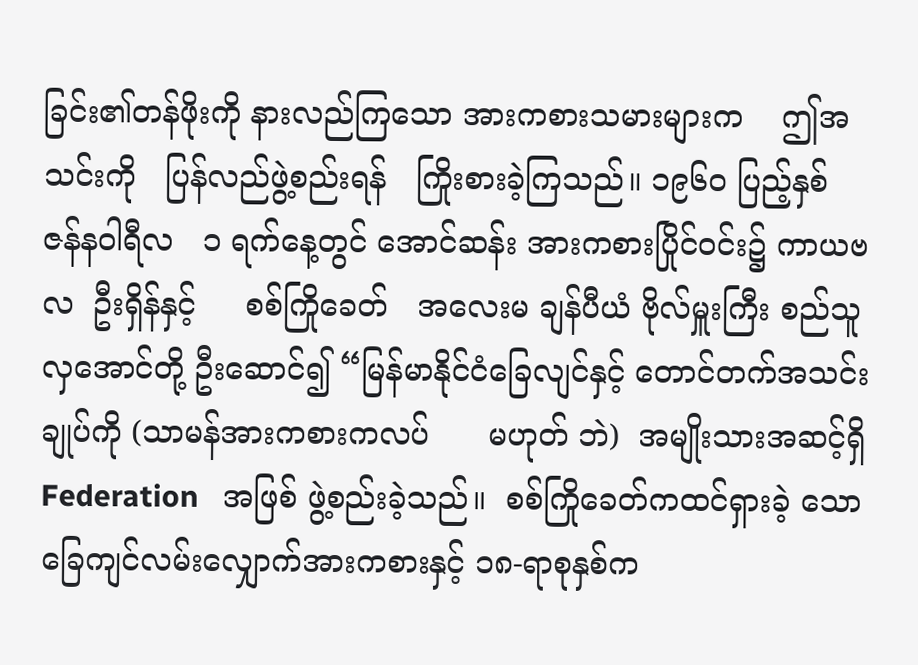ခြင်း၏တန်ဖိုးကို နားလည်ကြသော အားကစားသမားများက    ဤအသင်းကို   ပြန်လည်ဖွဲ့စည်းရန်   ကြိုးစားခဲ့ကြသည်။ ၁၉၆၀ ပြည့်နှစ်  ဇန်နဝါရီလ   ၁ ရက်နေ့တွင် အောင်ဆန်း အားကစားပြိုင်ဝင်း၌ ကာယဗလ  ဦးရှိန်နှင့်     စစ်ကြိုခေတ်   အလေးမ ချန်ပီယံ ဗိုလ်မှူးကြီး စည်သူလှအောင်တို့ ဦးဆောင်၍ “မြန်မာနိုင်ငံခြေလျင်နှင့် တောင်တက်အသင်း ချုပ်ကို (သာမန်အားကစားကလပ်      မဟုတ် ဘဲ)  အမျိုးသားအဆင့်ရှိ   Federation   အဖြစ် ဖွဲ့စည်းခဲ့သည်။  စစ်ကြိုခေတ်ကထင်ရှားခဲ့ သော ခြေကျင်လမ်းလျှောက်အားကစားနှင့် ၁၈-ရာစုနှစ်က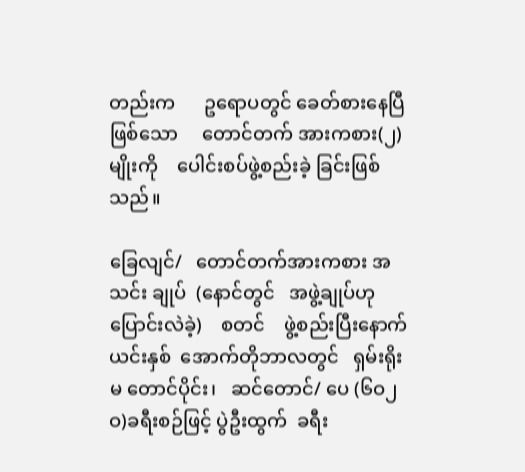တည်းက      ဥရောပတွင် ခေတ်စားနေပြီဖြစ်သော     တောင်တက် အားကစား(၂)မျိုးကို    ပေါင်းစပ်ဖွဲ့စည်းခဲ့ ခြင်းဖြစ်သည်။

ခြေလျင်/   တောင်တက်အားကစား အသင်း ချုပ်  (နောင်တွင်   အဖွဲ့ချုပ်ဟု ပြောင်းလဲခဲ့)    စတင်    ဖွဲ့စည်းပြီးနောက် ယင်းနှစ်  အောက်တိုဘာလတွင်   ရှမ်းရိုးမ တောင်ပိုင်း၊   ဆင်တောင်/ ပေ (၆ဝ၂ဝ)ခရီးစဉ်ဖြင့် ပွဲဦးထွက်  ခရီး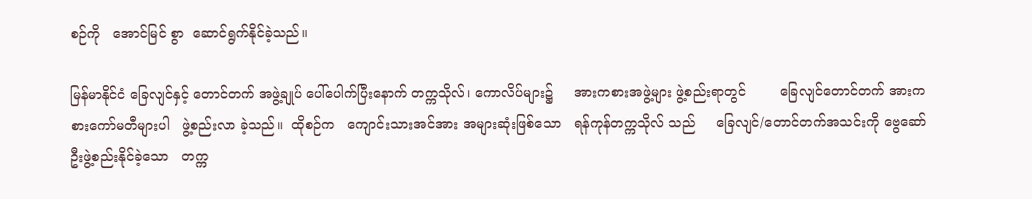စဉ်ကို   အောင်မြင် စွာ  ဆောင်ရွက်နိုင်ခဲ့သည်။

မြန်မာနိုင်ငံ ခြေလျင်နှင့် တောင်တက် အဖွဲ့ချုပ် ပေါ်ပေါက်ပြီးနောက် တက္ကသိုလ်၊ ကောလိပ်များ၌     အားကစားအဖွဲ့များ ဖွဲ့စည်းရာတွင်        ခြေလျင်တောင်တက် အားကစားကော်မတီများပါ   ဖွဲ့စည်းလာ ခဲ့သည်။  ထိုစဉ်က   ကျောင်းသားအင်အား အများဆုံးဖြစ်သော   ရန်ကုန်တက္ကသိုလ် သည်     ခြေလျင်/တောင်တက်အသင်းကို ဗွေဆော်ဦးဖွဲ့စည်းနိုင်ခဲ့သော   တက္က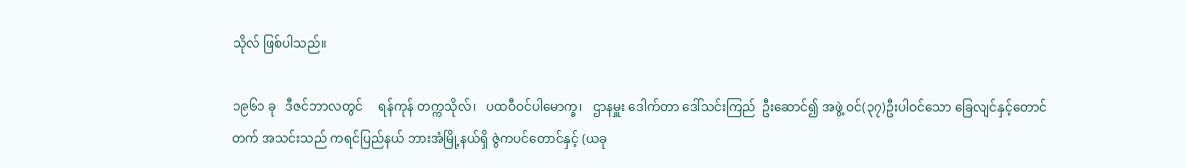သိုလ် ဖြစ်ပါသည်။

၁၉၆၁ ခု   ဒီဇင်ဘာလတွင်     ရန်ကုန် တက္ကသိုလ်၊   ပထဝီဝင်ပါမောက္ခ၊   ဌာနမှူး ဒေါက်တာ ဒေါ်သင်းကြည်  ဦးဆောင်၍ အဖွဲ့ ဝင်(၃၇)ဦးပါဝင်သော ခြေလျင်နှင့်တောင်တက် အသင်းသည် ကရင်ပြည်နယ် ဘားအံမြို့နယ်ရှိ ဇွဲကပင်တောင်နှင့် (ယခု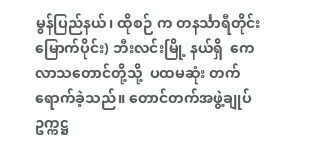မွန်ပြည်နယ်၊ ထိုစဉ် က တနင်္သာရီတိုင်း မြောက်ပိုင်း) ဘီးလင်းမြို့ နယ်ရှိ  ကေလာသတောင်တို့သို့  ပထမဆုံး တက်ရောက်ခဲ့သည်။ တောင်တက်အဖွဲ့ချုပ် ဥက္ကဋ္ဌ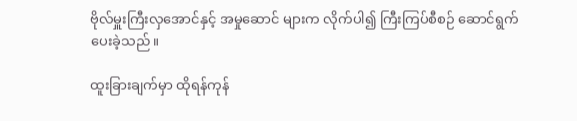ဗိုလ်မှူးကြီးလှအောင်နှင့် အမှုဆောင် များက လိုက်ပါ၍ ကြီးကြပ်စီစဉ် ဆောင်ရွက် ပေးခဲ့သည်။

ထူးခြားချက်မှာ ထိုရန်ကုန်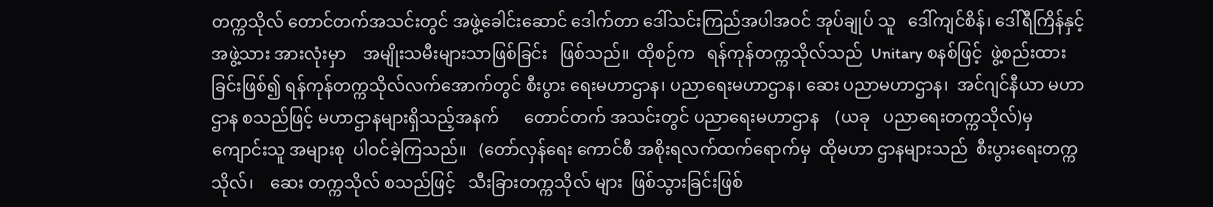တက္ကသိုလ် တောင်တက်အသင်းတွင် အဖွဲ့ခေါင်းဆောင် ဒေါက်တာ ဒေါ်သင်းကြည်အပါအဝင် အုပ်ချုပ် သူ   ဒေါ်ကျင်စိန်၊ ဒေါ်ရီကြိန်နှင့်အဖွဲ့သား အားလုံးမှာ    အမျိုးသမီးများသာဖြစ်ခြင်း   ဖြစ်သည်။  ထိုစဉ်က   ရန်ကုန်တက္ကသိုလ်သည်  Unitary စနစ်ဖြင့်  ဖွဲ့စည်းထားခြင်းဖြစ်၍ ရန်ကုန်တက္ကသိုလ်လက်အောက်တွင် စီးပွား ရေးမဟာဌာန၊ ပညာရေးမဟာဌာန၊ ဆေး ပညာမဟာဌာန၊  အင်ဂျင်နီယာ မဟာဌာန စသည်ဖြင့် မဟာဌာနများရှိသည့်အနက်      တောင်တက် အသင်းတွင် ပညာရေးမဟာဌာန    (ယခု   ပညာရေးတက္ကသိုလ်)မှ   ကျောင်းသူ အများစု  ပါဝင်ခဲ့ကြသည်။   (တော်လှန်ရေး ကောင်စီ အစိုးရလက်ထက်ရောက်မှ  ထိုမဟာ ဌာနများသည်  စီးပွားရေးတက္ကသိုလ်၊    ဆေး တက္ကသိုလ် စသည်ဖြင့်   သီးခြားတက္ကသိုလ် များ  ဖြစ်သွားခြင်းဖြစ်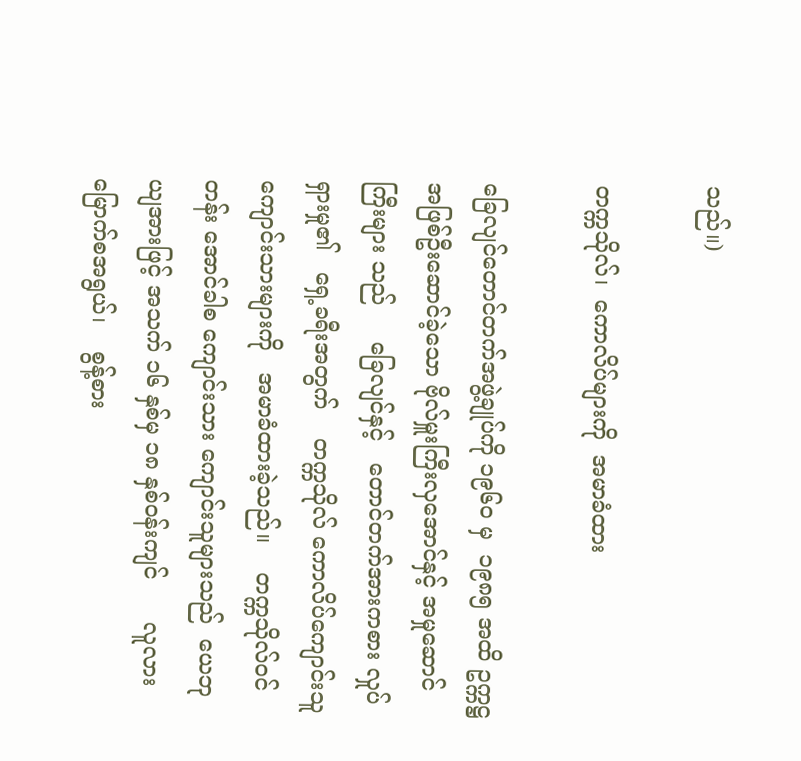သည်။)

တက္ကသိုလ်၊  ကောလိပ်များကို  အမာခံထား

ခြေလျင်တောင်တက်အဖွဲ့ချုပ်ကို ၁၉၆၀ မှ  ၁၉၈၅ အထိ ဥက္ကဋ္ဌအဖြစ်ဦးဆောင်ခဲ့သော ဗိုလ်မှူးကြီးလှအောင်နှင့် အမှုဆောင်ကြီးများ သည်     ခြေလျင်နှင့်   တောင်တက်အားကစား လှုပ်ရှားမှု၏   ရှေ့ခရီးအတွက်    တက္ကသိုလ် ကောလိပ်ကျောင်းသူ  ကျောင်းသားများကို   အမာခံထားခဲ့သည်။    တက္ကသိုလ်ဝင်တန်း အောင်ခါစ ကျောင်းသား ကျောင်းသူများသည်  ယေဘုယျအားဖြင့် အသက် ၁၆ နှစ်မှ ၁၈ နှစ်ဝန်းကျင်      လူလားမြောက်စအရွယ်၊    စွန့်စား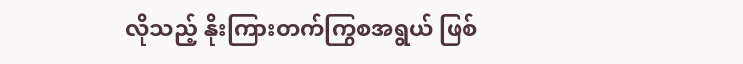လိုသည့် နိုးကြားတက်ကြွစအရွယ် ဖြစ်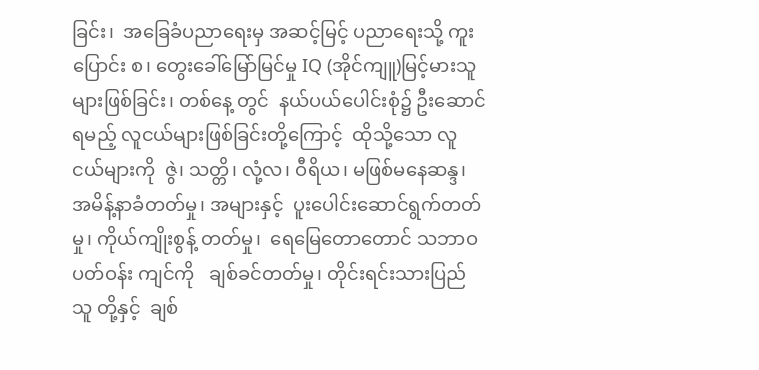ခြင်း၊  အခြေခံပညာရေးမှ အဆင့်မြင့် ပညာရေးသို့ ကူးပြောင်း စ၊ တွေးခေါ်မြော်မြင်မှု IQ (အိုင်ကျူ)မြင့်မားသူများဖြစ်ခြင်း၊ တစ်နေ့ တွင်  နယ်ပယ်ပေါင်းစုံ၌ ဦးဆောင်ရမည့် လူငယ်များဖြစ်ခြင်းတို့ကြောင့်  ထိုသို့သော လူငယ်များကို  ဇွဲ၊ သတ္တိ၊ လုံ့လ၊ ဝီရိယ၊ မဖြစ်မနေဆန္ဒ၊ အမိန့်နာခံတတ်မှု၊ အများနှင့်  ပူးပေါင်းဆောင်ရွက်တတ်မှု၊ ကိုယ်ကျိုးစွန့် တတ်မှု၊  ရေမြေတောတောင် သဘာဝပတ်ဝန်း ကျင်ကို   ချစ်ခင်တတ်မှု၊ တိုင်းရင်းသားပြည်သူ တို့နှင့်  ချစ်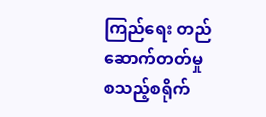ကြည်ရေး တည်ဆောက်တတ်မှု စသည့်စရိုက်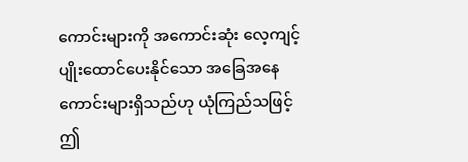ကောင်းများကို အကောင်းဆုံး လေ့ကျင့်ပျိုးထောင်ပေးနိုင်သော အခြေအနေ ကောင်းများရှိသည်ဟု ယုံကြည်သဖြင့် ဤ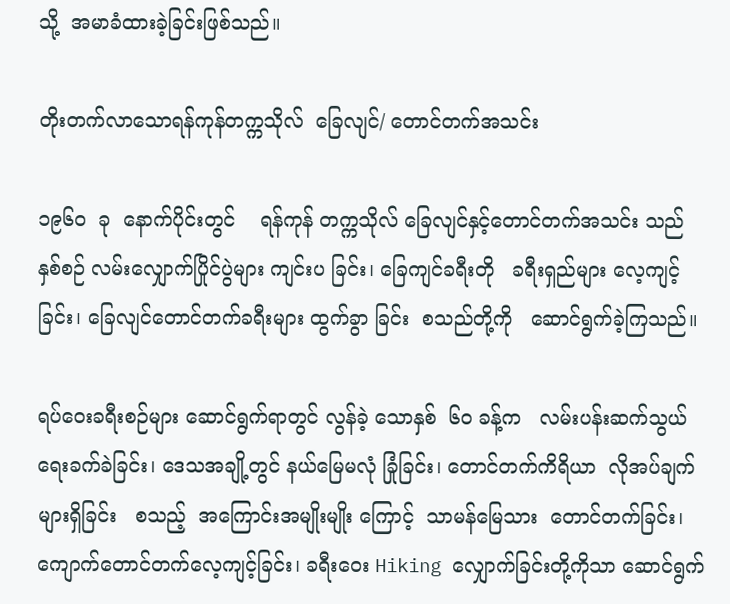သို့  အမာခံထားခဲ့ခြင်းဖြစ်သည်။

တိုးတက်လာသောရန်ကုန်တက္ကသိုလ်  ခြေလျင်/ တောင်တက်အသင်း

၁၉၆၀  ခု  နောက်ပိုင်းတွင်    ရန်ကုန် တက္ကသိုလ် ခြေလျင်နှင့်တောင်တက်အသင်း သည် နှစ်စဉ် လမ်းလျှောက်ပြိုင်ပွဲများ ကျင်းပ ခြင်း၊ ခြေကျင်ခရီးတို   ခရီးရှည်များ လေ့ကျင့် ခြင်း၊ ခြေလျင်တောင်တက်ခရီးများ ထွက်ခွာ ခြင်း  စသည်တို့ကို   ဆောင်ရွက်ခဲ့ကြသည်။

ရပ်ဝေးခရီးစဉ်များ ဆောင်ရွက်ရာတွင် လွန်ခဲ့ သောနှစ်  ၆၀ ခန့်က   လမ်းပန်းဆက်သွယ် ရေးခက်ခဲခြင်း၊ ဒေသအချို့တွင် နယ်မြေမလုံ ခြုံခြင်း၊ တောင်တက်ကိရိယာ  လိုအပ်ချက် များရှိခြင်း   စသည့်  အကြောင်းအမျိုးမျိုး ကြောင့်  သာမန်မြေသား  တောင်တက်ခြင်း၊ ကျောက်တောင်တက်လေ့ကျင့်ခြင်း၊ ခရီးဝေး Hiking လျှောက်ခြင်းတို့ကိုသာ ဆောင်ရွက်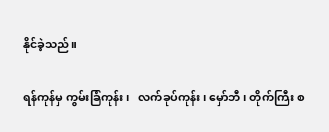နိုင်ခဲ့သည်။

ရန်ကုန်မှ ကွမ်းခြံကုန်း၊   လက်ခုပ်ကုန်း၊ မှော်ဘီ၊ တိုက်ကြီး စ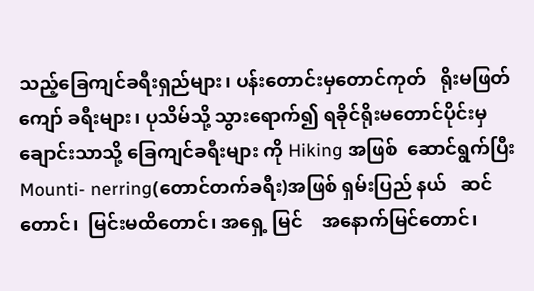သည့်ခြေကျင်ခရီးရှည်များ၊ ပန်းတောင်းမှတောင်ကုတ်   ရိုးမဖြတ်ကျော် ခရီးများ၊ ပုသိမ်သို့ သွားရောက်၍ ရခိုင်ရိုးမတောင်ပိုင်းမှချောင်းသာသို့ ခြေကျင်ခရီးများ ကို Hiking အဖြစ်  ဆောင်ရွက်ပြီး   Mounti- nerring(တောင်တက်ခရီး)အဖြစ် ရှမ်းပြည် နယ်   ဆင်တောင်၊  မြင်းမထိတောင်၊ အရှေ့ မြင်    အနောက်မြင်တောင်၊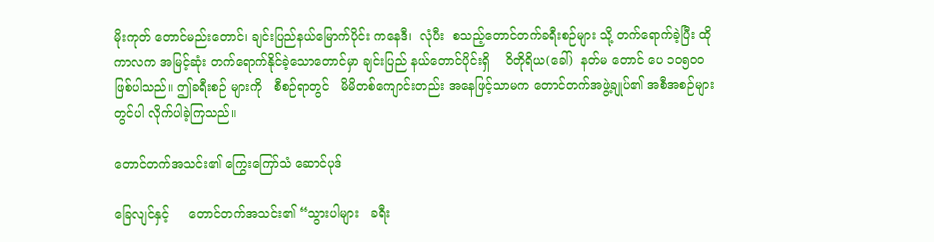မိုးကုတ် တောင်မည်းတောင်၊ ချင်းပြည်နယ်မြောက်ပိုင်း ကနေဒီ၊  လုံပီး  စသည့်တောင်တက်ခရီးစဉ်များ သို့ တက်ရောက်ခဲ့ပြီး ထိုကာလက အမြင့်ဆုံး တက်ရောက်နိုင်ခဲ့သောတောင်မှာ ချင်းပြည် နယ်တောင်ပိုင်းရှိ    ဝိတိုရိယ(ခေါ်)  နတ်မ တောင် ပေ ၁၀၅၀၀ ဖြစ်ပါသည်။ ဤခရီးစဉ် များကို   စီစဉ်ရာတွင်   မိမိတစ်ကျောင်းတည်း အနေဖြင့်သာမက တောင်တက်အဖွဲ့ချုပ်၏ အစီအစဉ်များတွင်ပါ လိုက်ပါခဲ့ကြသည်။

တောင်တက်အသင်း၏ ကြွေးကြော်သံ ဆောင်ပုဒ်

ခြေလျင်နှင့်     တောင်တက်အသင်း၏ “သွားပါများ   ခရီး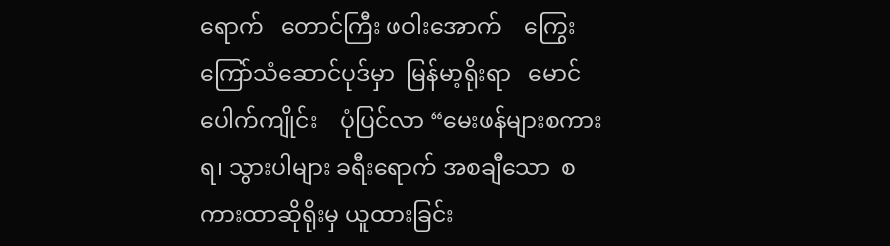ရောက်   တောင်ကြီး ဖဝါးအောက်    ကြွေးကြော်သံဆောင်ပုဒ်မှာ  မြန်မာ့ရိုးရာ   မောင်ပေါက်ကျိုင်း    ပုံပြင်လာ “မေးဖန်များစကားရ၊ သွားပါများ ခရီးရောက် အစချီသော  စကားထာဆိုရိုးမှ ယူထားခြင်း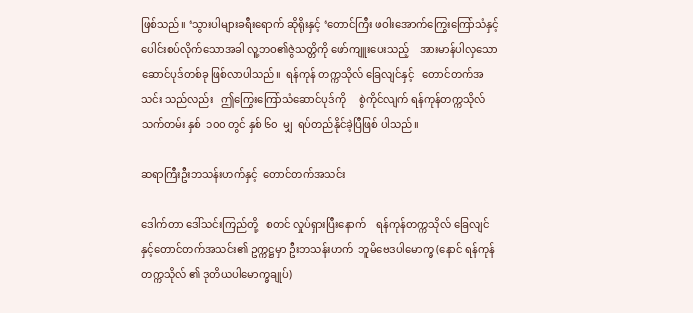ဖြစ်သည်။ ‘သွားပါများခရီးရောက် ဆိုရိုးနှင့် ‘တောင်ကြီး ဖဝါးအောက်ကြွေးကြော်သံနှင့် ပေါင်းစပ်လိုက်သောအခါ လူ့ဘဝ၏ဇွဲသတ္တိကို ဖော်ကျူးပေးသည့်    အားမာန်ပါလှသော  ဆောင်ပုဒ်တစ်ခု ဖြစ်လာပါသည်။  ရန်ကုန် တက္ကသိုလ် ခြေလျင်နှင့်   တောင်တက်အသင်း သည်လည်း   ဤကြွေးကြော်သံဆောင်ပုဒ်ကို     စွဲကိုင်လျက် ရန်ကုန်တက္ကသိုလ်သက်တမ်း နှစ်  ၁၀၀ တွင် နှစ် ၆၀  မျှ  ရပ်တည်နိုင်ခဲ့ပြီဖြစ် ပါသည်။

ဆရာကြီးဦးဘသန်းဟက်နှင့်  တောင်တက်အသင်း

ဒေါက်တာ ဒေါ်သင်းကြည်တို့   စတင် လှုပ်ရှားပြီးနောက်    ရန်ကုန်တက္ကသိုလ် ခြေလျင်နှင့်တောင်တက်အသင်း၏ ဥက္ကဋ္ဌမှာ ဦးဘသန်းဟက်  ဘူမိဗေဒပါမောက္ခ (နောင် ရန်ကုန်တက္ကသိုလ် ၏ ဒုတိယပါမောက္ခချုပ်)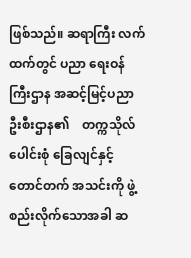ဖြစ်သည်။ ဆရာကြီး လက်ထက်တွင် ပညာ ရေးဝန်ကြီးဌာန အဆင့်မြင့်ပညာဦးစီးဌာန၏    တက္ကသိုလ်ပေါင်းစုံ ခြေလျင်နှင့်တောင်တက် အသင်းကို ဖွဲ့စည်းလိုက်သောအခါ ဆ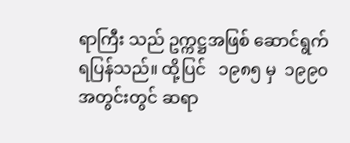ရာကြီး သည် ဥက္ကဋ္ဌအဖြစ် ဆောင်ရွက်ရပြန်သည်။ ထို့ပြင်   ၁၉၈၅ မှ  ၁၉၉၀  အတွင်းတွင် ဆရာ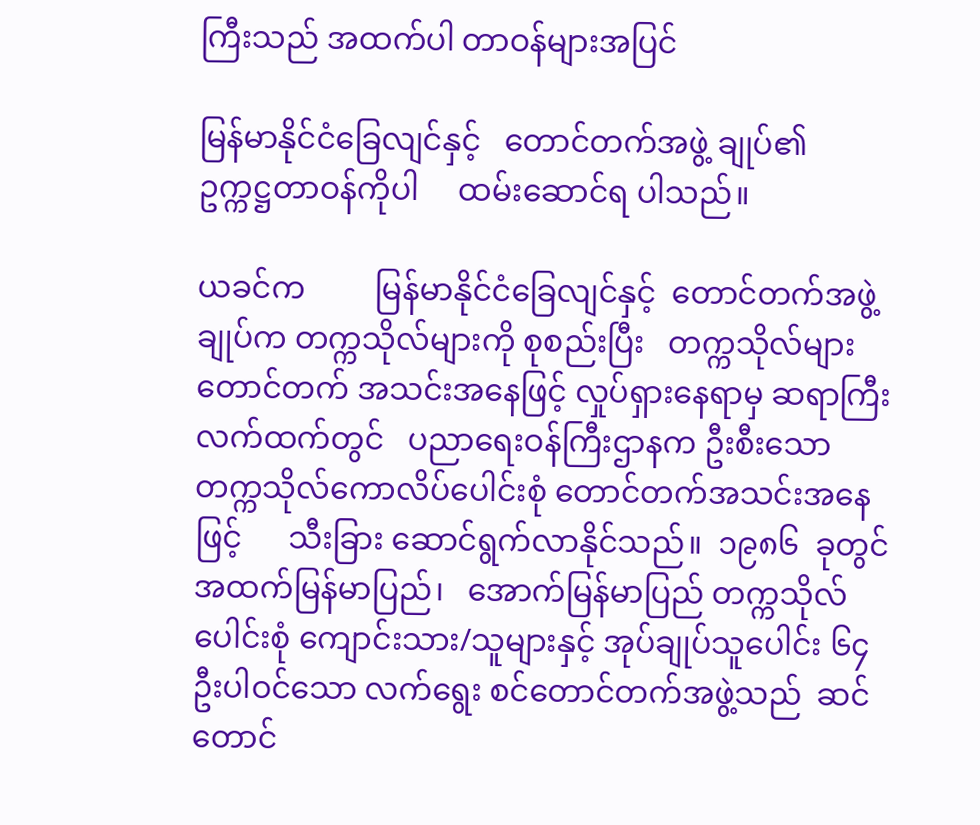ကြီးသည် အထက်ပါ တာဝန်များအပြင်

မြန်မာနိုင်ငံခြေလျင်နှင့်   တောင်တက်အဖွဲ့ ချုပ်၏    ဥက္ကဋ္ဌတာဝန်ကိုပါ     ထမ်းဆောင်ရ ပါသည်။

ယခင်က         မြန်မာနိုင်ငံခြေလျင်နှင့်  တောင်တက်အဖွဲ့ချုပ်က တက္ကသိုလ်များကို စုစည်းပြီး   တက္ကသိုလ်များ  တောင်တက် အသင်းအနေဖြင့် လှုပ်ရှားနေရာမှ ဆရာကြီး လက်ထက်တွင်   ပညာရေးဝန်ကြီးဌာနက ဦးစီးသော     တက္ကသိုလ်ကောလိပ်ပေါင်းစုံ တောင်တက်အသင်းအနေဖြင့်      သီးခြား ဆောင်ရွက်လာနိုင်သည်။  ၁၉၈၆  ခုတွင် အထက်မြန်မာပြည်၊   အောက်မြန်မာပြည် တက္ကသိုလ်ပေါင်းစုံ ကျောင်းသား/သူများနှင့် အုပ်ချုပ်သူပေါင်း ၆၄ ဦးပါဝင်သော လက်ရွေး စင်တောင်တက်အဖွဲ့သည်  ဆင်တောင်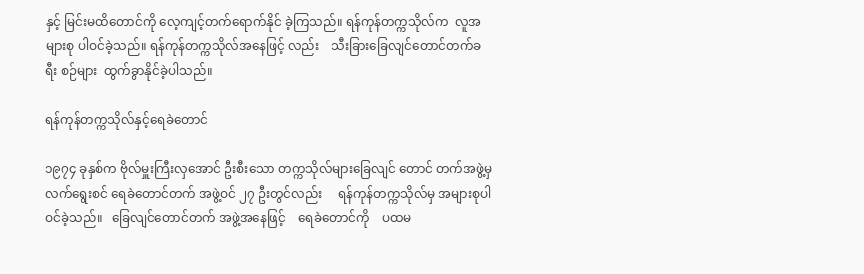နှင့် မြင်းမထိတောင်ကို လေ့ကျင့်တက်ရောက်နိုင် ခဲ့ကြသည်။ ရန်ကုန်တက္ကသိုလ်က  လူအများစု ပါဝင်ခဲ့သည်။ ရန်ကုန်တက္ကသိုလ်အနေဖြင့် လည်း    သီးခြားခြေလျင်တောင်တက်ခရီး စဉ်များ  ထွက်ခွာနိုင်ခဲ့ပါသည်။

ရန်ကုန်တက္ကသိုလ်နှင့်ရေခဲတောင်

၁၉၇၄ ခုနှစ်က ဗိုလ်မှူးကြီးလှအောင် ဦးစီးသော တက္ကသိုလ်များခြေလျင် တောင် တက်အဖွဲ့မှ လက်ရွေးစင် ရေခဲတောင်တက် အဖွဲ့ဝင် ၂၇ ဦးတွင်လည်း     ရန်ကုန်တက္ကသိုလ်မှ အများစုပါဝင်ခဲ့သည်။   ခြေလျင်တောင်တက် အဖွဲ့အနေဖြင့်    ရေခဲတောင်ကို    ပထမ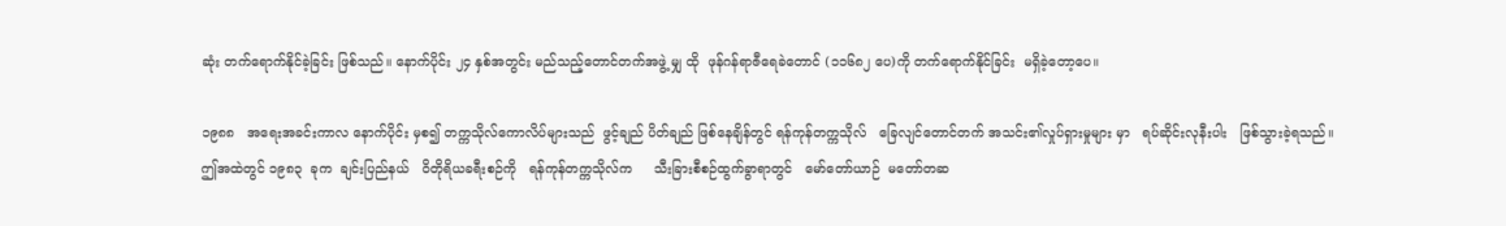ဆုံး တက်ရောက်နိုင်ခဲ့ခြင်း ဖြစ်သည်။ နောက်ပိုင်း ၂၄ နှစ်အတွင်း မည်သည့်တောင်တက်အဖွဲ့ မျှ ထို  ဖုန်ဂန်ရာဇီရေခဲတောင် (၁၁၆၈၂ ပေ)ကို တက်ရောက်နိုင်ခြင်း  မရှိခဲ့တော့ပေ။

၁၉၈၈   အရေးအခင်းကာလ နောက်ပိုင်း မှစ၍ တက္ကသိုလ်ကောလိပ်များသည်  ဖွင့်ချည် ပိတ်ချည် ဖြစ်နေချိန်တွင် ရန်ကုန်တက္ကသိုလ်   ခြေလျင်တောင်တက် အသင်း၏လှုပ်ရှားမှုများ မှာ   ရပ်ဆိုင်းလုနီးပါး   ဖြစ်သွားခဲ့ရသည်။ ဤအထဲတွင် ၁၉၈၃  ခုက  ချင်းပြည်နယ်   ဝိတိုရိယခရီးစဉ်ကို   ရန်ကုန်တက္ကသိုလ်က     သီးခြားစီစဉ်ထွက်ခွာရာတွင်   မော်တော်ယာဉ်  မတော်တဆ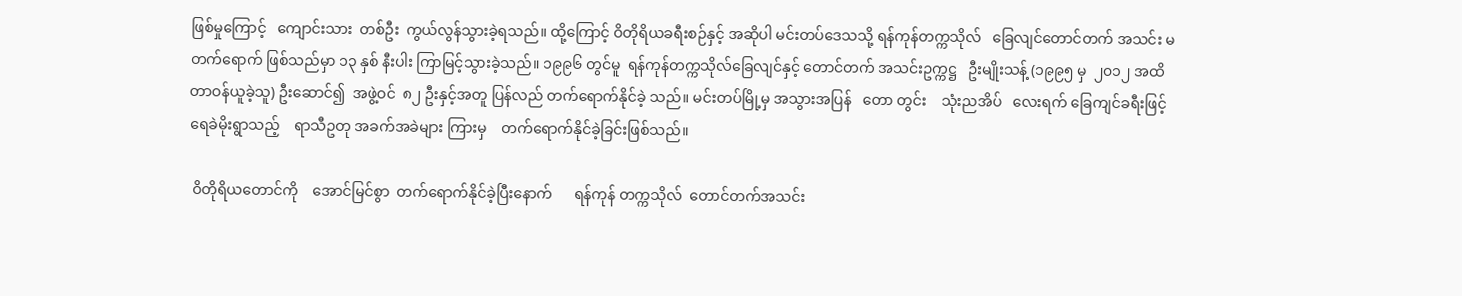ဖြစ်မှုကြောင့်   ကျောင်းသား  တစ်ဦး  ကွယ်လွန်သွားခဲ့ရသည်။ ထို့ကြောင့် ဝိတိုရိယခရီးစဉ်နှင့် အဆိုပါ မင်းတပ်ဒေသသို့ ရန်ကုန်တက္ကသိုလ်   ခြေလျင်တောင်တက် အသင်း မတက်ရောက် ဖြစ်သည်မှာ ၁၃ နှစ် နီးပါး ကြာမြင့်သွားခဲ့သည်။ ၁၉၉၆ တွင်မူ  ရန်ကုန်တက္ကသိုလ်ခြေလျင်နှင့် တောင်တက် အသင်းဥက္ကဋ္ဌ   ဦးမျိုးသန့် (၁၉၉၅ မှ  ၂၀၁၂ အထိ  တာဝန်ယူခဲ့သူ) ဦးဆောင်၍  အဖွဲ့ဝင်  ၈၂ ဦးနှင့်အတူ ပြန်လည် တက်ရောက်နိုင်ခဲ့ သည်။ မင်းတပ်မြို့မှ အသွားအပြန်   တော တွင်း    သုံးညအိပ်   လေးရက် ခြေကျင်ခရီးဖြင့်  ရေခဲမိုးရွာသည့်    ရာသီဥတု အခက်အခဲများ ကြားမှ    တက်ရောက်နိုင်ခဲ့ခြင်းဖြစ်သည်။

 ဝိတိုရိယတောင်ကို    အောင်မြင်စွာ  တက်ရောက်နိုင်ခဲ့ပြီးနောက်      ရန်ကုန် တက္ကသိုလ်  တောင်တက်အသင်း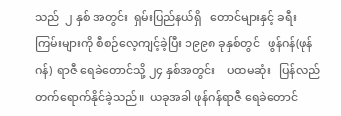သည်  ၂ နှစ် အတွင်း  ရှမ်းပြည်နယ်ရှိ   တောင်များနှင့် ခရီးကြမ်းများကို စီစဉ်လေ့ကျင့်ခဲ့ပြီး ၁၉၉၈ ခုနှစ်တွင်   ဖွန်ဂန်(ဖုန်ဂန်)  ရာဇီ ရေခဲတောင်သို့ ၂၄ နှစ်အတွင်း    ပထမဆုံး   ပြန်လည် တက်ရောက်နိုင်ခဲ့သည်။  ယခုအခါ ဖုန်ဂန်ရာဇီ ရေခဲတောင်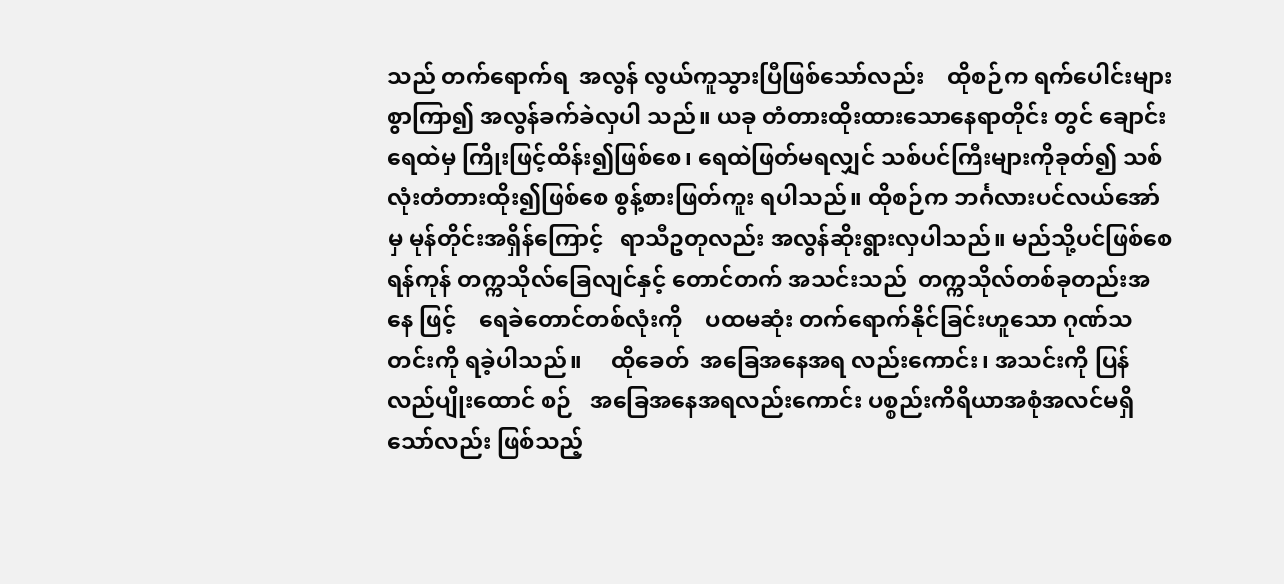သည် တက်ရောက်ရ  အလွန် လွယ်ကူသွားပြီဖြစ်သော်လည်း    ထိုစဉ်က ရက်ပေါင်းများစွာကြာ၍ အလွန်ခက်ခဲလှပါ သည်။ ယခု တံတားထိုးထားသောနေရာတိုင်း တွင် ချောင်းရေထဲမှ ကြိုးဖြင့်ထိန်း၍ဖြစ်စေ၊ ရေထဲဖြတ်မရလျှင် သစ်ပင်ကြီးများကိုခုတ်၍ သစ်လုံးတံတားထိုး၍ဖြစ်စေ စွန့်စားဖြတ်ကူး ရပါသည်။ ထိုစဉ်က ဘင်္ဂလားပင်လယ်အော်မှ မုန်တိုင်းအရှိန်ကြောင့်   ရာသီဥတုလည်း အလွန်ဆိုးရွားလှပါသည်။ မည်သို့ပင်ဖြစ်စေ ရန်ကုန် တက္ကသိုလ်ခြေလျင်နှင့် တောင်တက် အသင်းသည်  တက္ကသိုလ်တစ်ခုတည်းအနေ ဖြင့်    ရေခဲတောင်တစ်လုံးကို    ပထမဆုံး တက်ရောက်နိုင်ခြင်းဟူသော ဂုဏ်သတင်းကို ရခဲ့ပါသည်။     ထိုခေတ်  အခြေအနေအရ လည်းကောင်း၊ အသင်းကို ပြန်လည်ပျိုးထောင် စဉ်   အခြေအနေအရလည်းကောင်း ပစ္စည်းကိရိယာအစုံအလင်မရှိသော်လည်း ဖြစ်သည့်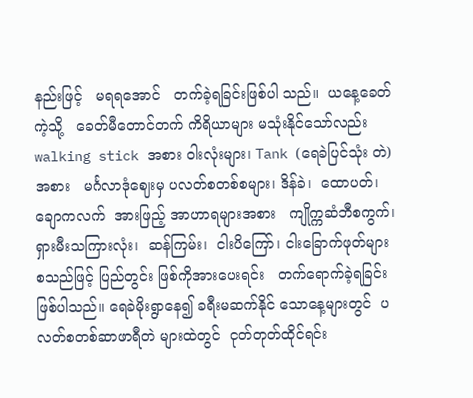နည်းဖြင့်   မရရအောင်   တက်ခဲ့ရခြင်းဖြစ်ပါ သည်။  ယနေ့ခေတ်ကဲ့သို့   ခေတ်မီတောင်တက် ကိရိယာများ မသုံးနိုင်သော်လည်း walking stick အစား ဝါးလုံးများ၊ Tank (ရေခဲပြင်သုံး တဲ)အစား   မင်္ဂလာဒုံဈေးမှ ပလတ်စတစ်စများ၊ ဒိန်ခဲ၊  ထောပတ်၊  ချောကလက်  အားဖြည့် အာဟာရများအစား   ကျိုက္ကဆံဘီစကွက်၊ ရှားမီးသကြားလုံး၊  ဆန်ကြမ်း၊  ငါးပိကြော်၊ ငါးခြောက်ဖုတ်များ စသည်ဖြင့် ပြည်တွင်း ဖြစ်ကိုအားပေးရင်း   တက်ရောက်ခဲ့ရခြင်း ဖြစ်ပါသည်။ ရေခဲမိုးရွာနေ၍ ခရီးမဆက်နိုင် သောနေ့များတွင်  ပလတ်စတစ်ဆာဖာရီတဲ များထဲတွင်  ငုတ်တုတ်ထိုင်ရင်း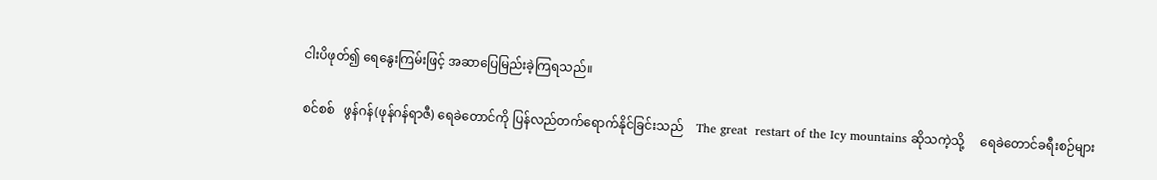ငါးပိဖုတ်၍ ရေနွေးကြမ်းဖြင့် အဆာပြေမြည်းခဲ့ကြရသည်။

စင်စစ်   ဖွန်ဂန်(ဖုန်ဂန်ရာဇီ) ရေခဲတောင်ကို ပြန်လည်တက်ရောက်နိုင်ခြင်းသည်    The great  restart of the Icy mountains ဆိုသကဲ့သို့     ရေခဲတောင်ခရီးစဉ်များ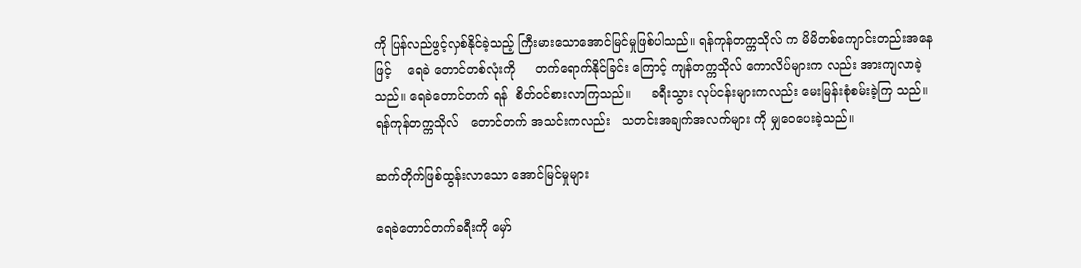ကို ပြန်လည်ဖွင့်လှစ်နိုင်ခဲ့သည့် ကြီးမားသောအောင်မြင်မှုဖြစ်ပါသည်။ ရန်ကုန်တက္ကသိုလ် က မိမိတစ်ကျောင်းတည်းအနေဖြင့်    ရေခဲ တောင်တစ်လုံးကို     တက်ရောက်နိုင်ခြင်း ကြောင့် ကျန်တက္ကသိုလ် ကောလိပ်များက လည်း အားကျလာခဲ့သည်။ ရေခဲတောင်တက် ရန်  စိတ်ဝင်စားလာကြသည်။     ခရီးသွား လုပ်ငန်းများကလည်း မေးမြန်းစုံစမ်းခဲ့ကြ သည်။   ရန်ကုန်တက္ကသိုလ်   တောင်တက် အသင်းကလည်း   သတင်းအချက်အလက်များ ကို မျှဝေပေးခဲ့သည်။

ဆက်တိုက်ဖြစ်ထွန်းလာသော အောင်မြင်မှုများ

ရေခဲတောင်တက်ခရီးကို မှော်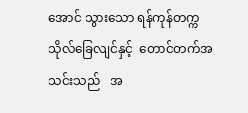အောင် သွားသော ရန်ကုန်တက္ကသိုလ်ခြေလျင်နှင့်  တောင်တက်အသင်းသည်   အ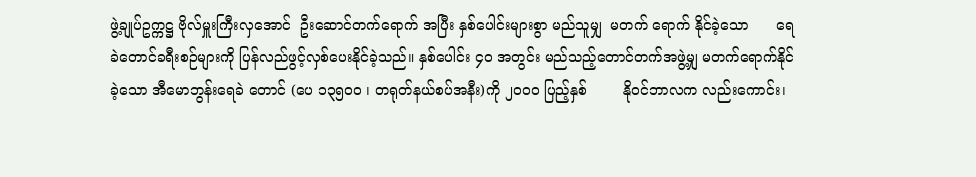ဖွဲ့ချုပ်ဥက္ကဋ္ဌ ဗိုလ်မှူးကြီးလှအောင်  ဦးဆောင်တက်ရောက် အပြီး နှစ်ပေါင်းများစွာ မည်သူမျှ  မတက် ရောက် နိုင်ခဲ့သော      ရေခဲတောင်ခရီးစဉ်များကို ပြန်လည်ဖွင့်လှစ်ပေးနိုင်ခဲ့သည်။ နှစ်ပေါင်း ၄၀ အတွင်း မည်သည့်တောင်တက်အဖွဲ့မျှ မတက်ရောက်နိုင်ခဲ့သော အီမောဘွန်းရေခဲ တောင် (ပေ ၁၃၅ဝဝ ၊ တရုတ်နယ်စပ်အနီး)ကို ၂၀၀၀ ပြည့်နှစ်        နိုဝင်ဘာလက လည်းကောင်း၊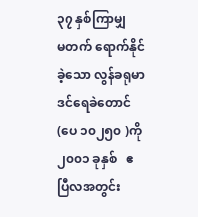၃၇ နှစ်ကြာမျှ    မတက် ရောက်နိုင်ခဲ့သော လွန်ခရုမာဒင်ရေခဲတောင် (ပေ ၁၀၂၅၀ )ကို ၂၀၀၁ ခုနှစ်   ဧပြီလအတွင်း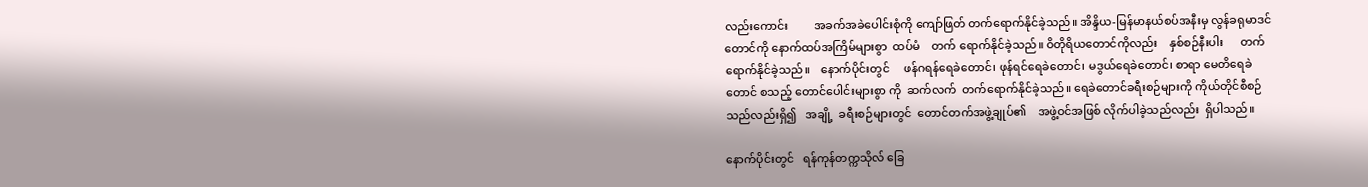လည်းကောင်း         အခက်အခဲပေါင်းစုံကို ကျော်ဖြတ် တက်ရောက်နိုင်ခဲ့သည်။ အိန္ဒိယ-မြန်မာနယ်စပ်အနီးမှ လွန်ခရုမာဒင်တောင်ကို နောက်ထပ်အကြိမ်များစွာ  ထပ်မံ    တက် ရောက်နိုင်ခဲ့သည်။ ဝိတိုရိယတောင်ကိုလည်း    နှစ်စဉ်နီးပါး      တက်ရောက်နိုင်ခဲ့သည်။    နောက်ပိုင်းတွင်     ဖန်ဂရန်ရေခဲတောင်၊ ဖုန်ရင်ရေခဲတောင်၊ မဒွယ်ရေခဲတောင်၊ စာရာ မေတိရေခဲတောင် စသည့် တောင်ပေါင်းများစွာ ကို  ဆက်လက်  တက်ရောက်နိုင်ခဲ့သည်။ ရေခဲတောင်ခရီးစဉ်များကို ကိုယ်တိုင်စီစဉ် သည်လည်းရှိ၍   အချို့  ခရီးစဉ်များတွင်  တောင်တက်အဖွဲ့ချုပ်၏    အဖွဲ့ဝင်အဖြစ် လိုက်ပါခဲ့သည်လည်း  ရှိပါသည်။

နောက်ပိုင်းတွင်   ရန်ကုန်တက္ကသိုလ် ခြေ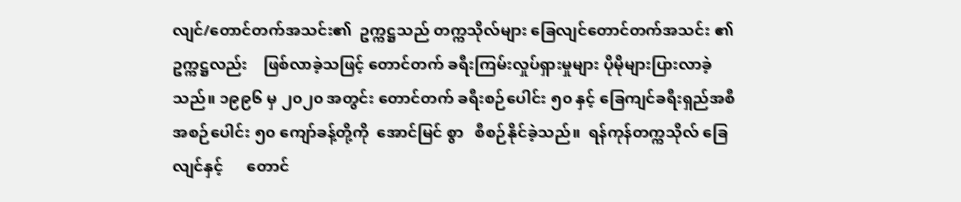လျင်/တောင်တက်အသင်း၏  ဥက္ကဋ္ဌသည် တက္ကသိုလ်များ ခြေလျင်တောင်တက်အသင်း ၏ဥက္ကဋ္ဌလည်း    ဖြစ်လာခဲ့သဖြင့် တောင်တက် ခရီးကြမ်းလှုပ်ရှားမှုများ ပိုမိုများပြားလာခဲ့ သည်။ ၁၉၉၆ မှ ၂၀၂၀ အတွင်း တောင်တက် ခရီးစဉ်ပေါင်း ၅၀ နှင့် ခြေကျင်ခရီးရှည်အစီ အစဉ်ပေါင်း ၅၀ ကျော်ခန့်တို့ကို  အောင်မြင် စွာ   စီစဉ်နိုင်ခဲ့သည်။  ရန်ကုန်တက္ကသိုလ် ခြေလျင်နှင့်      တောင်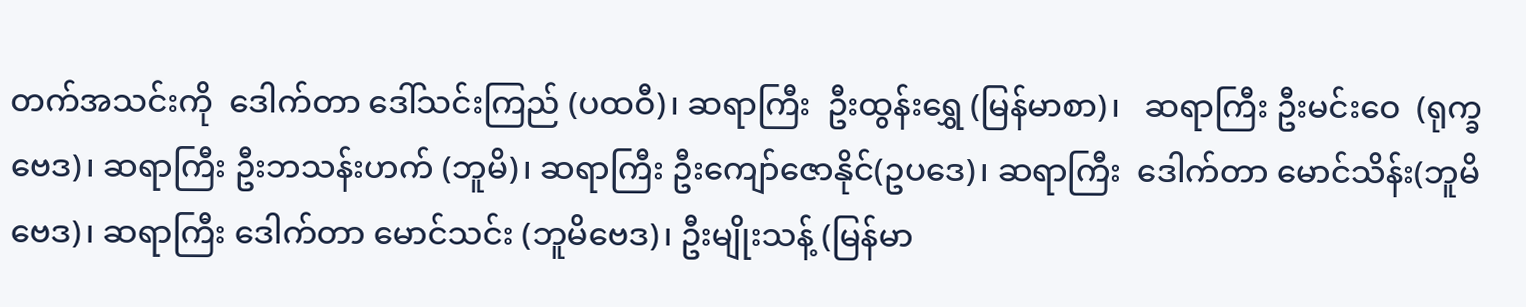တက်အသင်းကို  ဒေါက်တာ ဒေါ်သင်းကြည် (ပထဝီ)၊ ဆရာကြီး  ဦးထွန်းရွှေ (မြန်မာစာ)၊   ဆရာကြီး ဦးမင်းဝေ  (ရုက္ခဗေဒ)၊ ဆရာကြီး ဦးဘသန်းဟက် (ဘူမိ)၊ ဆရာကြီး ဦးကျော်ဇောနိုင်(ဥပဒေ)၊ ဆရာကြီး  ဒေါက်တာ မောင်သိန်း(ဘူမိဗေဒ)၊ ဆရာကြီး ဒေါက်တာ မောင်သင်း (ဘူမိဗေဒ)၊ ဦးမျိုးသန့် (မြန်မာ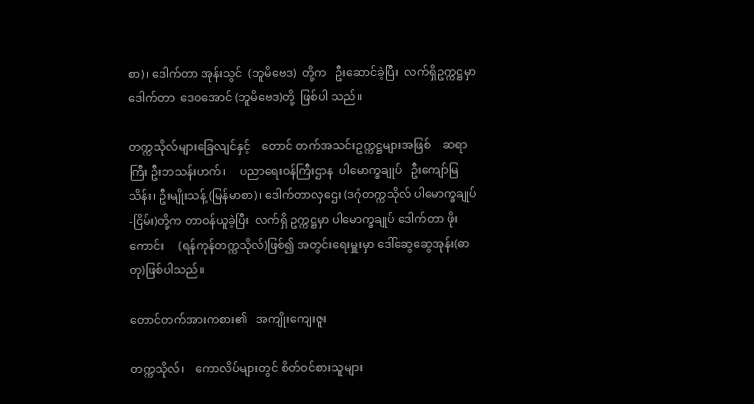စာ)၊ ဒေါက်တာ အုန်းသွင်  (ဘူမိဗေဒ)  တို့က   ဦးဆောင်ခဲ့ပြီး  လက်ရှိဥက္ကဋ္ဌမှာ ဒေါက်တာ  ဒေ၀အောင် (ဘူမိဗေဒ)တို့  ဖြစ်ပါ သည်။

တက္ကသိုလ်များခြေလျင်နှင့်    တောင် တက်အသင်းဥက္ကဋ္ဌများအဖြစ်    ဆရာကြီး ဦးဘသန်းဟက်၊     ပညာရေးဝန်ကြီးဌာန  ပါမောက္ခချုပ်   ဦးကျော်မြသိန်း၊ ဦးမျိုးသန့် (မြန်မာစာ)၊ ဒေါက်တာလှဌေး (ဒဂုံတက္ကသိုလ် ပါမောက္ခချုပ်-ငြိမ်း)တို့က တာဝန်ယူခဲ့ပြီး  လက်ရှိ ဥက္ကဋ္ဌမှာ ပါမောက္ခချုပ် ဒေါက်တာ ဖိုးကောင်း     (ရန်ကုန်တက္ကသိုလ်)ဖြစ်၍ အတွင်းရေးမှူးမှာ ဒေါ်ဆွေဆွေအုန်း(ဓာတု)ဖြစ်ပါသည်။

တောင်တက်အားကစား၏   အကျိုးကျေးဇူး

တက္ကသိုလ်၊    ကောလိပ်များတွင် စိတ်ဝင်စားသူများ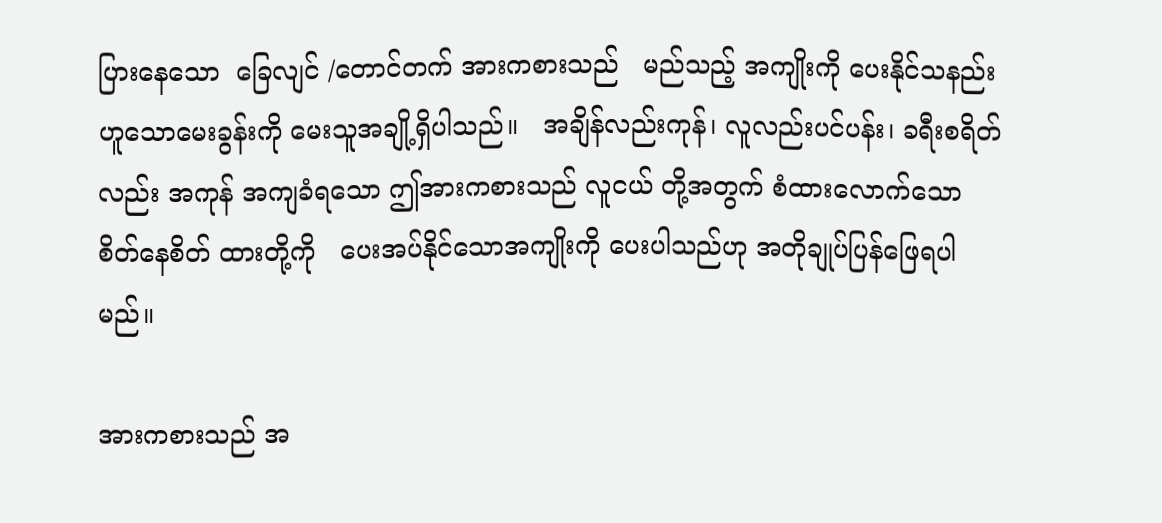ပြားနေသော  ခြေလျင် /တောင်တက် အားကစားသည်   မည်သည့် အကျိုးကို ပေးနိုင်သနည်းဟူသောမေးခွန်းကို မေးသူအချို့ရှိပါသည်။   အချိန်လည်းကုန်၊ လူလည်းပင်ပန်း၊ ခရီးစရိတ်လည်း အကုန် အကျခံရသော ဤအားကစားသည် လူငယ် တို့အတွက် စံထားလောက်သော စိတ်နေစိတ် ထားတို့ကို   ပေးအပ်နိုင်သောအကျိုးကို ပေးပါသည်ဟု အတိုချုပ်ပြန်ဖြေရပါမည်။

အားကစားသည် အ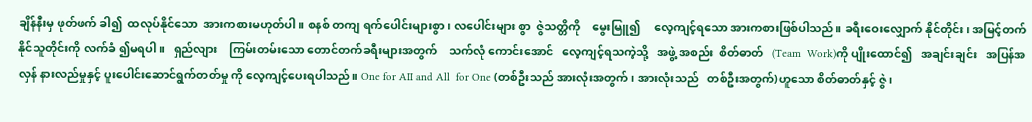ချိန်နီးမှ ဖုတ်ဖက် ခါ၍  ထလုပ်နိုင်သော  အားကစားမဟုတ်ပါ။ စနစ် တကျ ရက်ပေါင်းများစွာ၊ လပေါင်းများ စွာ  ဇွဲသတ္တိကို    မွေးမြူ၍     လေ့ကျင့်ရသော အားကစားဖြစ်ပါသည်။ ခရီးဝေးလျှောက် နိုင်တိုင်း၊ အမြင့်တက်နိုင်သူတိုင်းကို လက်ခံ ၍မရပါ။   ရှည်လျား    ကြမ်းတမ်းသော တောင်တက်ခရီးများအတွက်    သက်လုံ ကောင်းအောင်   လေ့ကျင့်ရသကဲ့သို့   အဖွဲ့ အစည်း  စိတ်ဓာတ်   (Team  Work)ကို ပျိုးထောင်၍   အချင်းချင်း   အပြန်အလှန် နားလည်မှုနှင့် ပူးပေါင်းဆောင်ရွက်တတ်မှု ကို လေ့ကျင့်ပေးရပါသည်။ One for AII and All  for One (တစ်ဦးသည် အားလုံးအတွက်၊ အားလုံးသည်   တစ်ဦးအတွက်)ဟူသော စိတ်ဓာတ်နှင့် ဇွဲ၊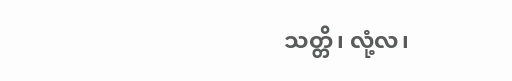သတ္တိ၊ လုံ့လ၊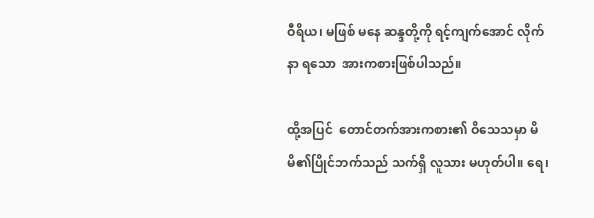ဝီရိယ၊ မဖြစ် မနေ ဆန္ဒတို့ကို ရင့်ကျက်အောင် လိုက်နာ ရသော  အားကစားဖြစ်ပါသည်။

ထို့အပြင်  တောင်တက်အားကစား၏ ဝိသေသမှာ မိမိ၏ပြိုင်ဘက်သည် သက်ရှိ လူသား မဟုတ်ပါ။ ရေ၊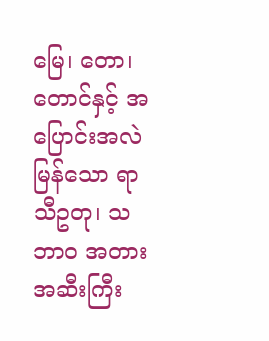မြေ၊ တော၊ တောင်နှင့် အပြောင်းအလဲမြန်သော ရာသီဥတု၊ သဘာဝ အတားအဆီးကြီး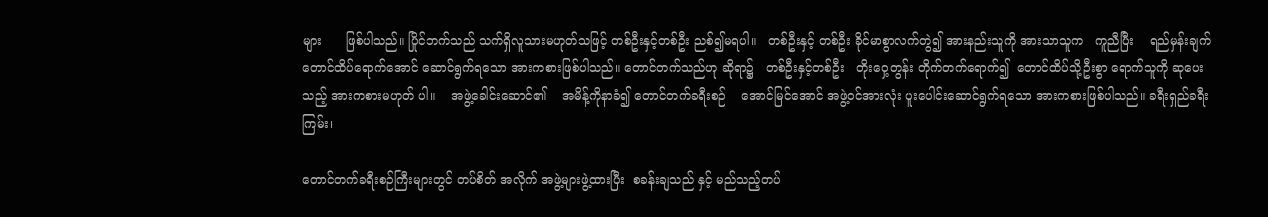များ      ဖြစ်ပါသည်။ ပြိုင်ဘက်သည် သက်ရှိလူသားမဟုတ်သဖြင့် တစ်ဦးနှင့်တစ်ဦး ညစ်၍မရပါ။   တစ်ဦးနှင့် တစ်ဦး ခိုင်မာစွာလက်တွဲ၍ အားနည်းသူကို အားသာသူက   ကူညီပြီး    ရည်မှန်းချက် တောင်ထိပ်ရောက်အောင် ဆောင်ရွက်ရသော အားကစားဖြစ်ပါသည်။ တောင်တက်သည်ဟု ဆိုရာ၌   တစ်ဦးနှင့်တစ်ဦး   တိုးဝှေ့တွန်း တိုက်တက်ရောက်၍  တောင်ထိပ်သို့ဦးစွာ ရောက်သူကို ဆုပေးသည့် အားကစားမဟုတ် ပါ။    အဖွဲ့ခေါင်းဆောင်၏    အမိန့်ကိုနာခံ၍ တောင်တက်ခရီးစဉ်    အောင်မြင်အောင် အဖွဲ့ဝင်အားလုံး ပူးပေါင်းဆောင်ရွက်ရသော အားကစားဖြစ်ပါသည်။ ခရီးရှည်ခရီးကြမ်း၊

တောင်တက်ခရီးစဉ်ကြီးများတွင် တပ်စိတ် အလိုက် အဖွဲ့များဖွဲ့ထားပြီး  စခန်းချသည် နှင့် မည်သည့်တပ်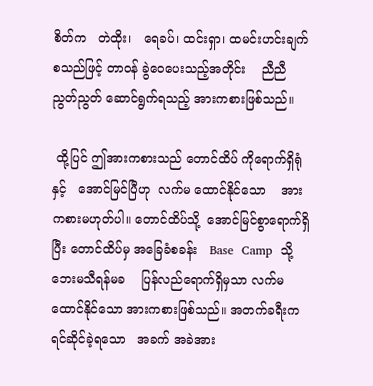စိတ်က   တဲထိုး၊   ရေခပ်၊ ထင်းရှာ၊ ထမင်းဟင်းချက်စသည်ဖြင့် တာဝန် ခွဲဝေပေးသည့်အတိုင်း    ညီညီညွတ်ညွတ် ဆောင်ရွက်ရသည့် အားကစားဖြစ်သည်။

 ထို့ပြင် ဤအားကစားသည် တောင်ထိပ် ကိုရောက်ရှိရုံနှင့်   အောင်မြင်ပြီဟု  လက်မ ထောင်နိုင်သော    အားကစားမဟုတ်ပါ။ တောင်ထိပ်သို့  အောင်မြင်စွာရောက်ရှိပြီး တောင်ထိပ်မှ အခြေခံစခန်း   Base  Camp  သို့ ဘေးမသီရန်မခ    ပြန်လည်ရောက်ရှိမှသာ လက်မထောင်နိုင်သော အားကစားဖြစ်သည်။ အတက်ခရီးက  ရင်ဆိုင်ခဲ့ရသော   အခက် အခဲအား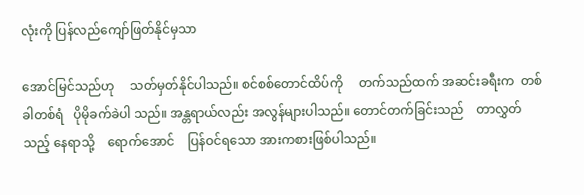လုံးကို ပြန်လည်ကျော်ဖြတ်နိုင်မှသာ

အောင်မြင်သည်ဟု     သတ်မှတ်နိုင်ပါသည်။ စင်စစ်တောင်ထိပ်ကို     တက်သည်ထက် အဆင်းခရီးက  တစ်ခါတစ်ရံ   ပိုမိုခက်ခဲပါ သည်။ အန္တရာယ်လည်း အလွန်များပါသည်။ တောင်တက်ခြင်းသည်    တာလွှတ်သည့် နေရာသို့    ရောက်အောင်    ပြန်ဝင်ရသော အားကစားဖြစ်ပါသည်။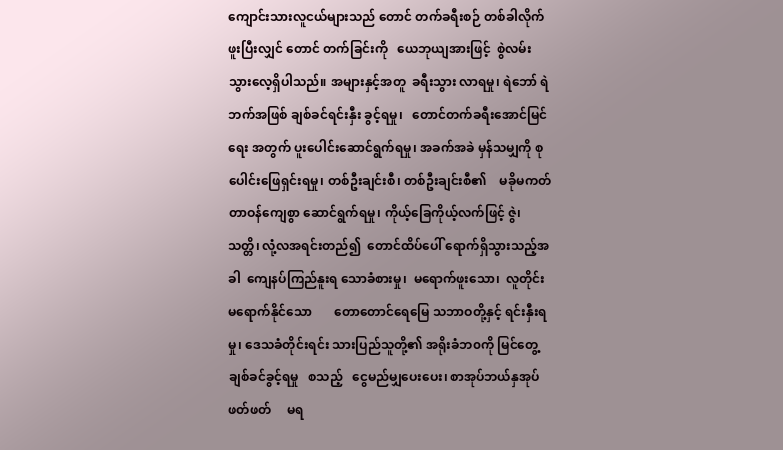ကျောင်းသားလူငယ်များသည် တောင် တက်ခရီးစဉ် တစ်ခါလိုက်ဖူးပြီးလျှင် တောင် တက်ခြင်းကို   ယေဘုယျအားဖြင့်  စွဲလမ်း သွားလေ့ရှိပါသည်။ အများနှင့်အတူ  ခရီးသွား လာရမှု၊ ရဲဘော် ရဲဘက်အဖြစ် ချစ်ခင်ရင်းနှီး ခွင့်ရမှု၊   တောင်တက်ခရီးအောင်မြင်ရေး အတွက် ပူးပေါင်းဆောင်ရွက်ရမှု၊ အခက်အခဲ မှန်သမျှကို စုပေါင်းဖြေရှင်းရမှု၊ တစ်ဦးချင်းစီ၊ တစ်ဦးချင်းစီ၏    မခိုမကတ်တာဝန်ကျေစွာ ဆောင်ရွက်ရမှု၊ ကိုယ့်ခြေကိုယ့်လက်ဖြင့် ဇွဲ၊ သတ္တိ၊ လုံ့လအရင်းတည်၍  တောင်ထိပ်ပေါ် ရောက်ရှိသွားသည့်အခါ  ကျေနပ်ကြည်နူးရ သောခံစားမှု၊  မရောက်ဖူးသော၊  လူတိုင်း မရောက်နိုင်သော       တောတောင်ရေမြေ သဘာဝတို့နှင့် ရင်းနှီးရမှု၊ ဒေသခံတိုင်းရင်း သားပြည်သူတို့၏ အရိုးခံဘ၀ကို မြင်တွေ့ ချစ်ခင်ခွင့်ရမှု   စသည့်   ငွေမည်မျှပေးပေး၊ စာအုပ်ဘယ်နှအုပ်ဖတ်ဖတ်     မရ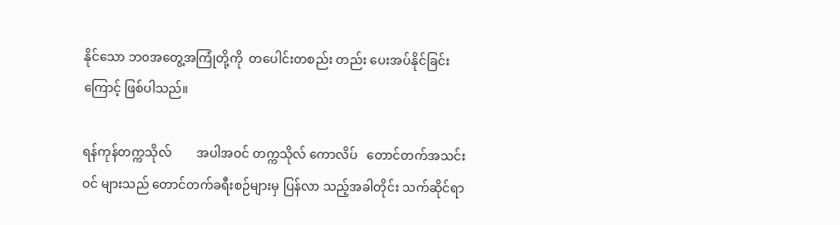နိုင်သော ဘ၀အတွေ့အကြုံတို့ကို  တပေါင်းတစည်း တည်း ပေးအပ်နိုင်ခြင်းကြောင့် ဖြစ်ပါသည်။

ရန်ကုန်တက္ကသိုလ်        အပါအဝင် တက္ကသိုလ် ကောလိပ်   တောင်တက်အသင်းဝင် များသည် တောင်တက်ခရီးစဉ်များမှ ပြန်လာ သည့်အခါတိုင်း သက်ဆိုင်ရာ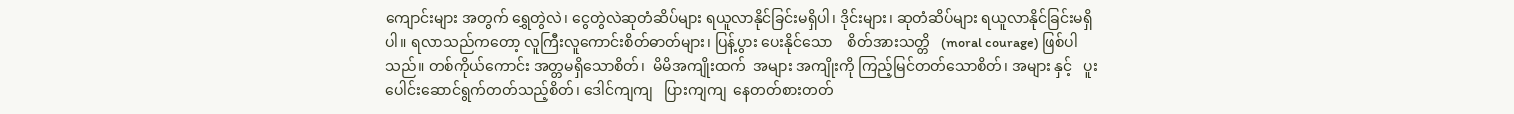ကျောင်းများ အတွက် ရွှေတွဲလဲ၊ ငွေတွဲလဲဆုတံဆိပ်များ ရယူလာနိုင်ခြင်းမရှိပါ၊ ဒိုင်းများ၊ ဆုတံဆိပ်များ ရယူလာနိုင်ခြင်းမရှိပါ။ ရလာသည်ကတော့ လူကြီးလူကောင်းစိတ်ဓာတ်များ၊ ပြန့်ပွား ပေးနိုင်သော    စိတ်အားသတ္တိ   (moral courage) ဖြစ်ပါသည်။ တစ်ကိုယ်ကောင်း အတ္တမရှိသောစိတ်၊  မိမိအကျိုးထက်  အများ အကျိုးကို ကြည့်မြင်တတ်သောစိတ်၊ အများ နှင့်   ပူးပေါင်းဆောင်ရွက်တတ်သည့်စိတ်၊ ဒေါင်ကျကျ   ပြားကျကျ  နေတတ်စားတတ်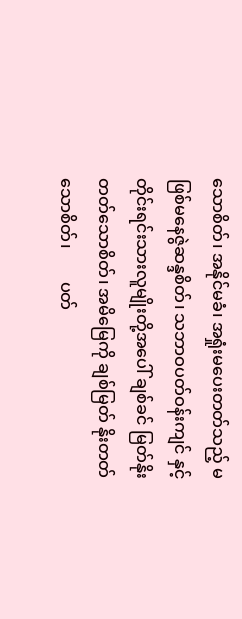သောစိတ်၊ အနိုင်မခံ၊ အရှုံးမပေးတတ်သည့် မဖြစ်မနေဇွဲဆန္ဒစိတ်၊ သဘာဝပတ်ဝန်းကျင် နှင့် တိုင်းရင်းသားလူမျိုးတို့အပေါ် ချစ်ခင် မြတ်နိုးတတ်သောစိတ်၊ အမိမြေကို ချစ်မြတ် နိုးတတ်သောစိတ်၊        ပတ်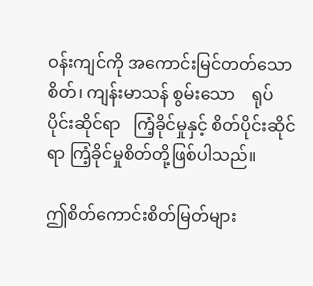ဝန်းကျင်ကို အကောင်းမြင်တတ်သောစိတ်၊ ကျန်းမာသန် စွမ်းသော    ရုပ်ပိုင်းဆိုင်ရာ   ကြံ့ခိုင်မှုနှင့် စိတ်ပိုင်းဆိုင်ရာ ကြံ့ခိုင်မှုစိတ်တို့ဖြစ်ပါသည်။

ဤစိတ်ကောင်းစိတ်မြတ်များ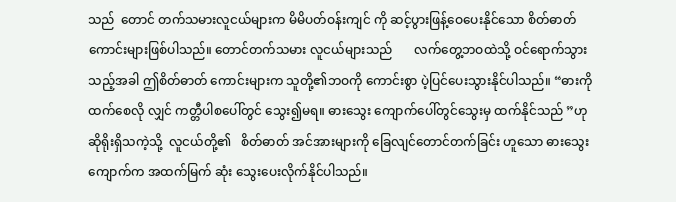သည်  တောင် တက်သမားလူငယ်များက မိမိပတ်ဝန်းကျင် ကို ဆင့်ပွားဖြန့်ဝေပေးနိုင်သော စိတ်ဓာတ် ကောင်းများဖြစ်ပါသည်။ တောင်တက်သမား လူငယ်များသည်       လက်တွေ့ဘဝထဲသို့ ဝင်ရောက်သွားသည့်အခါ ဤစိတ်ဓာတ် ကောင်းများက သူတို့၏ဘဝကို ကောင်းစွာ ပဲ့ပြင်ပေးသွားနိုင်ပါသည်။ “ဓားကိုထက်စေလို လျှင် ကတ္တီပါစပေါ်တွင် သွေး၍မရ။ ဓားသွေး ကျောက်ပေါ်တွင်သွေးမှ ထက်နိုင်သည် ”ဟု ဆိုရိုးရှိသကဲ့သို့  လူငယ်တို့၏   စိတ်ဓာတ် အင်အားများကို ခြေလျင်တောင်တက်ခြင်း ဟူသော ဓားသွေးကျောက်က အထက်မြက် ဆုံး သွေးပေးလိုက်နိုင်ပါသည်။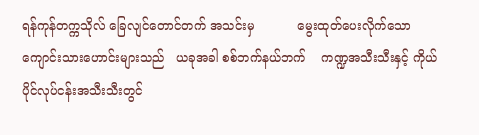ရန်ကုန်တက္ကသိုလ် ခြေလျင်တောင်တက် အသင်းမှ           မွေးထုတ်ပေးလိုက်သော ကျောင်းသားဟောင်းများသည်   ယခုအခါ စစ်ဘက်နယ်ဘက်    ကဏ္ဍအသီးသီးနှင့် ကိုယ်ပိုင်လုပ်ငန်းအသီးသီးတွင်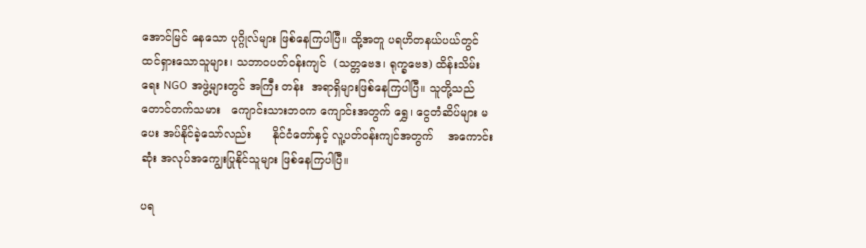အောင်မြင် နေသော ပုဂ္ဂိုလ်များ ဖြစ်နေကြပါပြီ။ ထို့အတူ ပရဟိတနယ်ပယ်တွင် ထင်ရှားသောသူများ၊ သဘာဝပတ်ဝန်းကျင်  (သတ္တဗေဒ၊ ရုက္ခဗေဒ) ထိန်းသိမ်းရေး NGO အဖွဲ့များတွင် အကြီး တန်း  အရာရှိများဖြစ်နေကြပါပြီ။ သူတို့သည် တောင်တက်သမား   ကျောင်းသားဘဝက ကျောင်းအတွက် ရွှေ၊ ငွေတံဆိပ်များ မပေး အပ်နိုင်ခဲ့သော်လည်း      နိုင်ငံတော်နှင့် လူ့ပတ်ဝန်းကျင်အတွက်    အကောင်းဆုံး အလုပ်အကျွေးပြုနိုင်သူများ ဖြစ်နေကြပါပြီ။

ပရ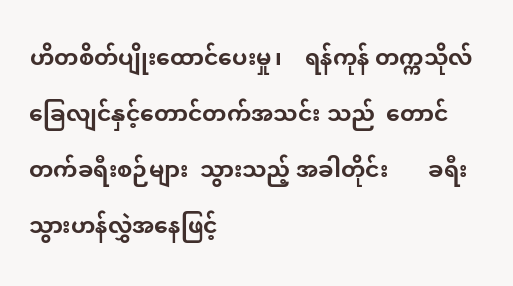ဟိတစိတ်ပျိုးထောင်ပေးမှု၊    ရန်ကုန် တက္ကသိုလ် ခြေလျင်နှင့်တောင်တက်အသင်း သည်  တောင်တက်ခရီးစဉ်များ  သွားသည့် အခါတိုင်း       ခရီးသွားဟန်လွှဲအနေဖြင့်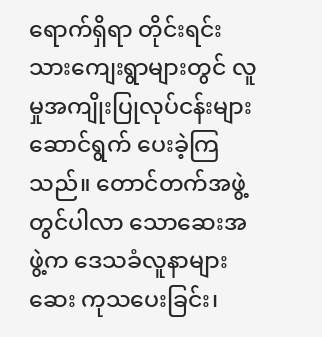ရောက်ရှိရာ တိုင်းရင်းသားကျေးရွာများတွင် လူမှုအကျိုးပြုလုပ်ငန်းများ    ဆောင်ရွက် ပေးခဲ့ကြသည်။ တောင်တက်အဖွဲ့တွင်ပါလာ သောဆေးအဖွဲ့က ဒေသခံလူနာများ ဆေး ကုသပေးခြင်း၊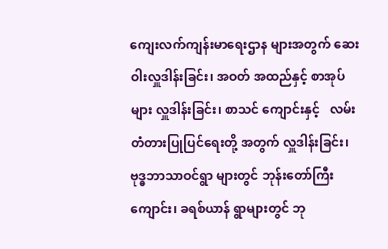ကျေးလက်ကျန်းမာရေးဌာန များအတွက် ဆေးဝါးလှူဒါန်းခြင်း၊ အဝတ် အထည်နှင့် စာအုပ်များ လှူဒါန်းခြင်း၊ စာသင် ကျောင်းနှင့်   လမ်းတံတားပြုပြင်ရေးတို့ အတွက် လှူဒါန်းခြင်း၊  ဗုဒ္ဓဘာသာဝင်ရွာ များတွင် ဘုန်းတော်ကြီးကျောင်း၊ ခရစ်ယာန် ရွာများတွင် ဘု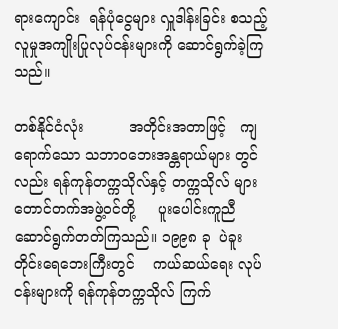ရားကျောင်း  ရန်ပုံငွေများ လှူဒါန်းခြင်း စသည့်လူမှုအကျိုးပြုလုပ်ငန်းများကို ဆောင်ရွက်ခဲ့ကြသည်။

တစ်နိုင်ငံလုံး          အတိုင်းအတာဖြင့်   ကျရောက်သော သဘာဝဘေးအန္တရာယ်များ တွင်လည်း ရန်ကုန်တက္ကသိုလ်နှင့် တက္ကသိုလ် များ တောင်တက်အဖွဲ့ဝင်တို့     ပူးပေါင်းကူညီ ဆောင်ရွက်တတ်ကြသည်။ ၁၉၉၈ ခု  ပဲခူး တိုင်းရေဘေးကြီးတွင်    ကယ်ဆယ်ရေး လုပ်ငန်းများကို ရန်ကုန်တက္ကသိုလ် ကြက်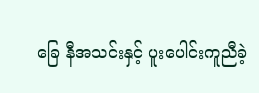ခြေ နီအသင်းနှင့် ပူးပေါင်းကူညီခဲ့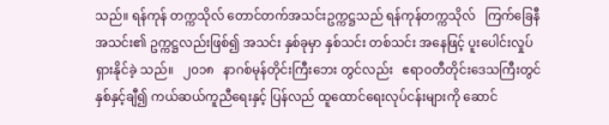သည်။ ရန်ကုန် တက္ကသိုလ် တောင်တက်အသင်းဥက္ကဋ္ဌသည် ရန်ကုန်တက္ကသိုလ်   ကြက်ခြေနီအသင်း၏ ဥက္ကဋ္ဌလည်းဖြစ်၍ အသင်း နှစ်ခုမှာ နှစ်သင်း တစ်သင်း အနေဖြင့် ပူးပေါင်းလှုပ်ရှားနိုင်ခဲ့ သည်။   ၂၀၁၈   နာဂစ်မုန်တိုင်းကြီးဘေး တွင်လည်း   ဧရာဝတီတိုင်းဒေသကြီးတွင် နှစ်နှင့်ချီ၍ ကယ်ဆယ်ကူညီရေးနှင့် ပြန်လည် ထူထောင်ရေးလုပ်ငန်းများကို ဆောင်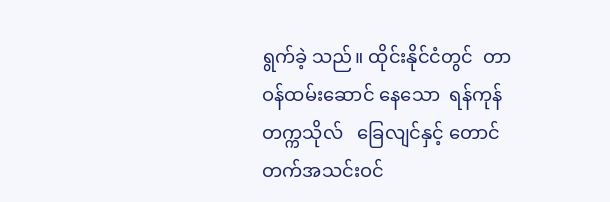ရွက်ခဲ့ သည်။ ထိုင်းနိုင်ငံတွင်  တာဝန်ထမ်းဆောင် နေသော  ရန်ကုန်တက္ကသိုလ်   ခြေလျင်နှင့် တောင်တက်အသင်းဝင်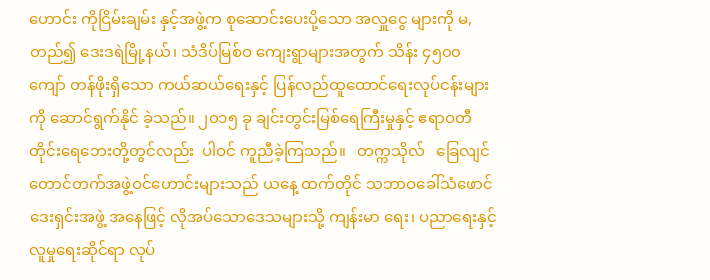ဟောင်း ကိုငြိမ်းချမ်း နှင့်အဖွဲ့က စုဆောင်းပေးပို့သော အလှူငွေ များကို မ,တည်၍ ဒေးဒရဲမြို့နယ်၊ သံဒိပ်မြစ်ဝ ကျေးရွာများအတွက် သိန်း ၄၅၀၀ ကျော် တန်ဖိုးရှိသော ကယ်ဆယ်ရေးနှင့် ပြန်လည်ထူထောင်ရေးလုပ်ငန်းများကို ဆောင်ရွက်နိုင် ခဲ့သည်။ ၂၀၁၅ ခု ချင်းတွင်းမြစ်ရေကြီးမှုနှင့် ဧရာဝတီတိုင်းရေဘေးတို့တွင်လည်း  ပါဝင် ကူညီခဲ့ကြသည်။   တက္ကသိုလ်   ခြေလျင် တောင်တက်အဖွဲ့ဝင်ဟောင်းများသည် ယနေ့ ထက်တိုင် သဘာဝခေါ်သံဖောင်ဒေးရှင်းအဖွဲ့ အနေဖြင့် လိုအပ်သောဒေသများသို့ ကျန်းမာ ရေး၊ ပညာရေးနှင့်လူမှုရေးဆိုင်ရာ လုပ်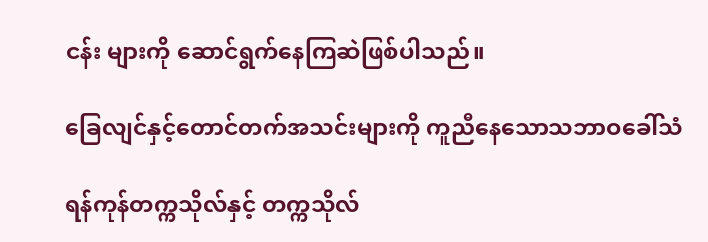ငန်း များကို ဆောင်ရွက်နေကြဆဲဖြစ်ပါသည်။

ခြေလျင်နှင့်တောင်တက်အသင်းများကို ကူညီနေသောသဘာဝခေါ်သံ

ရန်ကုန်တက္ကသိုလ်နှင့် တက္ကသိုလ်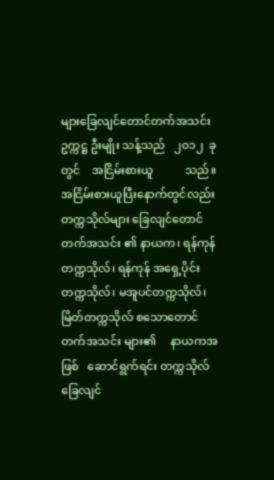များခြေလျင်တောင်တက်အသင်းဥက္ကဋ္ဌ ဦးမျိုး သန့်သည်   ၂၀၁၂  ခုတွင်    အငြိမ်းစားယူ           သည်။   အငြိမ်းစားယူပြီးနောက်တွင်လည်း တက္ကသိုလ်များ ခြေလျင်တောင်တက်အသင်း ၏ နာယက၊ ရန်ကုန်တက္ကသိုလ်၊ ရန်ကုန် အရှေ့ပိုင်းတက္ကသိုလ်၊ မအူပင်တက္ကသိုလ်၊ မြိတ်တက္ကသိုလ် စသောတောင်တက်အသင်း များ၏     နာယကအဖြစ်   ဆောင်ရွက်ရင်း တက္ကသိုလ်ခြေလျင်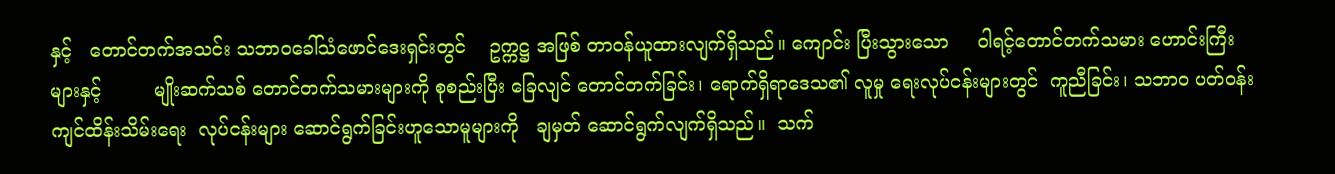နှင့်   တောင်တက်အသင်း သဘာဝခေါ်သံဖောင်ဒေးရှင်းတွင်    ဥက္ကဋ္ဌ အဖြစ် တာဝန်ယူထားလျက်ရှိသည်။ ကျောင်း ပြီးသွားသော     ဝါရင့်တောင်တက်သမား ဟောင်းကြီးများနှင့်         မျိုးဆက်သစ် တောင်တက်သမားများကို စုစည်းပြီး ခြေလျင် တောင်တက်ခြင်း၊ ရောက်ရှိရာဒေသ၏ လူမှု ရေးလုပ်ငန်းများတွင်  ကူညီခြင်း၊ သဘာဝ ပတ်ဝန်းကျင်ထိန်းသိမ်းရေး  လုပ်ငန်းများ ဆောင်ရွက်ခြင်းဟူသောမူများကို   ချမှတ် ဆောင်ရွက်လျက်ရှိသည်။  သက်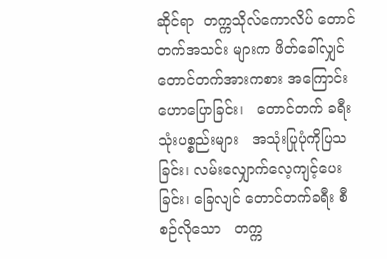ဆိုင်ရာ  တက္ကသိုလ်ကောလိပ် တောင်တက်အသင်း များက ဖိတ်ခေါ်လျှင်   တောင်တက်အားကစား အကြောင်း   ဟောပြောခြင်း၊   တောင်တက် ခရီးသုံးပစ္စည်းများ   အသုံးပြုပုံကိုပြသခြင်း၊ လမ်းလျှောက်လေ့ကျင့်ပေးခြင်း၊ ခြေလျင် တောင်တက်ခရီး စီစဉ်လိုသော   တက္က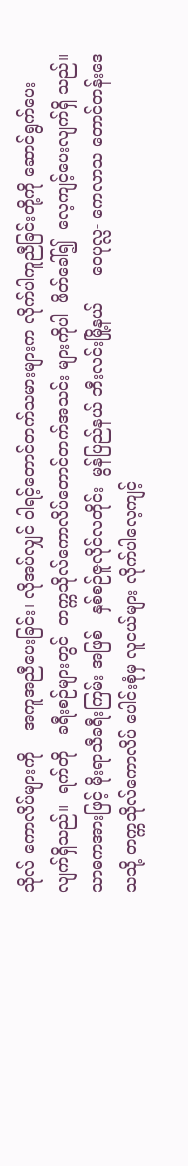သိုလ် ကောလိပ်များကို    အကူအညီပေးခြင်း၊ လိုအပ်လျှင် ဝါရင့်တောင်တက်သမားများက လိုက်ပါကူညီခြင်းတို့ကို ဆောင်ရွက်ပေး လျက်ရှိသည်။  ရက်တို   ခရီးစဉ်များတွင်  တက္ကသိုလ်ကောလိပ်တောင်တက်အသင်း များကိုပါ  ဖိတ်ခေါ်၍  လေ့ကျင့်ပေးလျက်ရှိ သည်။ သာဓကအားဖြင့် မိုးရာသီခရီးကြမ်း အဖြစ်   နှစ်စဉ်ဇူလိုင်လတိုင်း  မွန်ပြည်နယ် ဘီးလင်းမြို့နယ်     ဝေပုလ္လ- ကေလာသ တောင်တန်းဒေသသို့ တက္ကသိုလ်ကောလိပ် ပေါင်းစုံမှ လူငယ်များ လိုက်ပါလေ့ကျင့်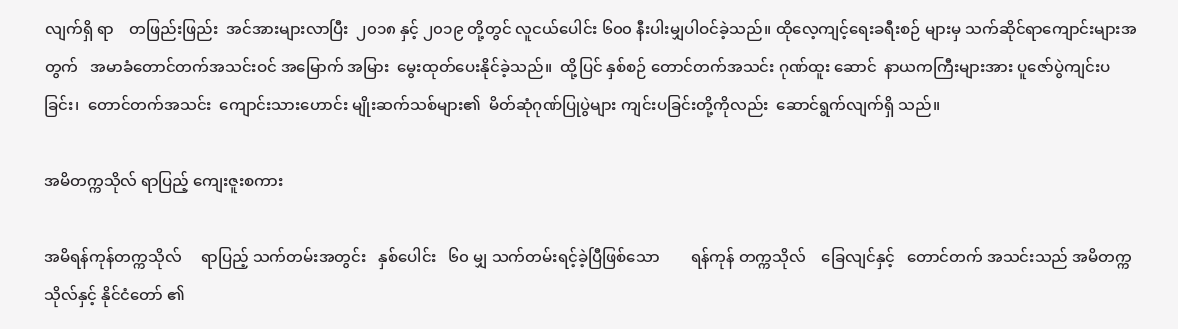လျက်ရှိ ရာ    တဖြည်းဖြည်း  အင်အားများလာပြီး  ၂၀၁၈ နှင့် ၂၀၁၉ တို့တွင် လူငယ်ပေါင်း ၆၀၀ နီးပါးမျှပါဝင်ခဲ့သည်။ ထိုလေ့ကျင့်ရေးခရီးစဉ် များမှ သက်ဆိုင်ရာကျောင်းများအတွက်   အမာခံတောင်တက်အသင်းဝင် အမြောက် အမြား  မွေးထုတ်ပေးနိုင်ခဲ့သည်။  ထို့ပြင် နှစ်စဉ် တောင်တက်အသင်း ဂုဏ်ထူး ဆောင်  နာယကကြီးများအား ပူဇော်ပွဲကျင်းပ ခြင်း၊  တောင်တက်အသင်း  ကျောင်းသားဟောင်း မျိုးဆက်သစ်များ၏  မိတ်ဆုံဂုဏ်ပြုပွဲများ ကျင်းပခြင်းတို့ကိုလည်း  ဆောင်ရွက်လျက်ရှိ သည်။

အမိတက္ကသိုလ် ရာပြည့် ကျေးဇူးစကား

အမိရန်ကုန်တက္ကသိုလ်     ရာပြည့် သက်တမ်းအတွင်း   နှစ်ပေါင်း   ၆၀ မျှ သက်တမ်းရင့်ခဲ့ပြီဖြစ်သော        ရန်ကုန် တက္ကသိုလ်    ခြေလျင်နှင့်   တောင်တက် အသင်းသည် အမိတက္ကသိုလ်နှင့် နိုင်ငံတော် ၏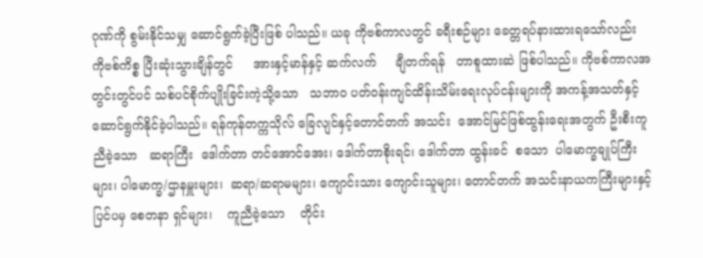ဂုဏ်ကို စွမ်းနိုင်သမျှ ဆောင်ရွက်ခဲ့ပြီးဖြစ် ပါသည်။ ယခု ကိုဗစ်ကာလတွင် ခရီးစဉ်များ ခေတ္တရပ်နားထားရသော်လည်း ကိုဗစ်ကိစ္စ ပြီးဆုံးသွားချိန်တွင်     အားနှင့်မာန်နှင့် ဆက်လက်     ချီတက်ရန်   တာစူထားဆဲ ဖြစ်ပါသည်။ ကိုဗစ်ကာလအတွင်းတွင်ပင် သစ်ပင်စိုက်ပျိုးခြင်းကဲ့သို့သော   သဘာဝ ပတ်ဝန်းကျင်ထိန်းသိမ်းရေးလုပ်ငန်းများကို အကန့်အသတ်နှင့် ဆောင်ရွက်နိုင်ခဲ့ပါသည်။ ရန်ကုန်တက္ကသိုလ် ခြေလျင်နှင့်တောင်တက် အသင်း  အောင်မြင်ဖြစ်ထွန်းရေးအတွက် ဦးစီးကူညီခဲ့သော   ဆရာကြီး  ဒေါက်တာ တင်အောင်အေး၊ ဒေါက်တာစိုးရင်၊ ဒေါက်တာ ထွန်းခင်  စသော  ပါမောက္ခချုပ်ကြီးများ၊ ပါမောက္ခ/ဌာနမှူးများ၊  ဆရာ/ဆရာမများ၊ ကျောင်းသား ကျောင်းသူများ၊ တောင်တက် အသင်းနာယကကြီးများနှင့် ပြင်ပမှ စေတနာ ရှင်များ၊    ကူညီခဲ့သော    တိုင်း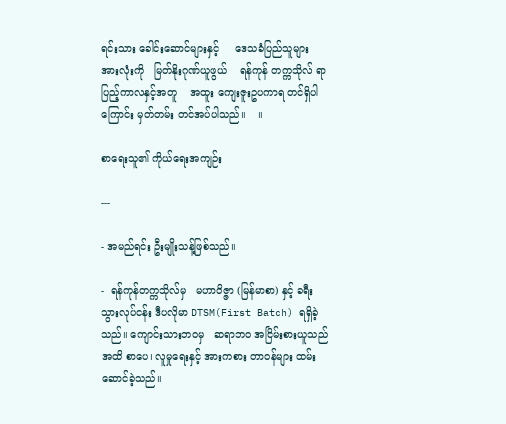ရင်းသား ခေါင်းဆောင်များနှင့်     ဒေသခံပြည်သူများ အားလုံးကို   မြတ်နိုးဂုဏ်ယူဖွယ်    ရန်ကုန် တက္ကသိုလ် ရာပြည့်ကာလနှင့်အတူ    အထူး ကျေးဇူးဥပကာရ တင်ရှိပါကြောင်း မှတ်တမ်း တင်အပ်ပါသည်။    ။

စာရေးသူ၏ ကိုယ်ရေးအကျဉ်း

---

- အမည်ရင်း ဦးမျိုးသန့်ဖြစ်သည်။

-  ရန်ကုန်တက္ကသိုလ်မှ   မဟာဝိဇ္ဇာ (မြန်မာစာ) နှင့် ခရီးသွားလုပ်ငန်း ဒီပလိုမာ DTSM(First Batch) ရရှိခဲ့သည်။ ကျောင်းသားဘဝမှ   ဆရာဘဝ အငြိမ်းစားယူသည်အထိ စာပေ၊ လူမှုရေးနှင့် အားကစား တာဝန်များ ထမ်းဆောင်ခဲ့သည်။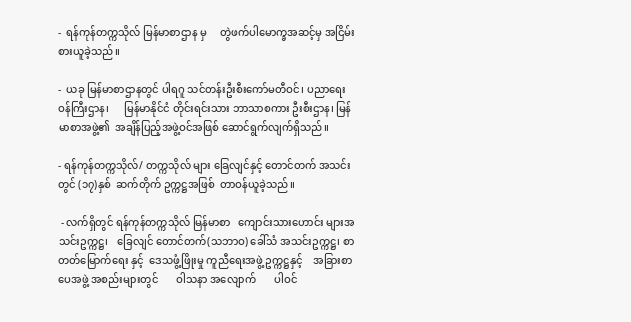-  ရန်ကုန်တက္ကသိုလ် မြန်မာစာဌာန မှ     တွဲဖက်ပါမောက္ခအဆင့်မှ အငြိမ်းစားယူခဲ့သည်။

-  ယခု မြန်မာစာဌာနတွင် ပါရဂူ သင်တန်းဦးစီးကော်မတီဝင်၊ ပညာရေးဝန်ကြီးဌာန၊      မြန်မာနိုင်ငံ တိုင်းရင်းသား ဘာသာစကား ဦးစီးဌာန၊ မြန်မာစာအဖွဲ့၏  အချိန်ပြည့်အဖွဲ့ဝင်အဖြစ် ဆောင်ရွက်လျက်ရှိသည်။

- ရန်ကုန်တက္ကသိုလ်/ တက္ကသိုလ် များ ခြေလျင်နှင့် တောင်တက် အသင်းတွင် (၁၇)နှစ်  ဆက်တိုက် ဥက္ကဋ္ဌအဖြစ်  တာဝန်ယူခဲ့သည်။

 - လက်ရှိတွင် ရန်ကုန်တက္ကသိုလ် မြန်မာစာ   ကျောင်းသားဟောင်း များအသင်းဥက္ကဋ္ဌ၊   ခြေလျင် တောင်တက်(သဘာဝ) ခေါ်သံ အသင်းဥက္ကဋ္ဌ၊ စာတတ်မြောက်ရေး နှင့်  ဒေသဖွံ့ဖြိုးမှု ကူညီရေးအဖွဲ့ ဥက္ကဋ္ဌနှင့်    အခြားစာပေအဖွဲ့ အစည်းများတွင်       ဝါသနာ အလျောက်       ပါဝင်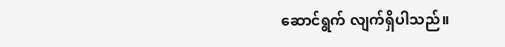ဆောင်ရွက် လျက်ရှိပါသည်။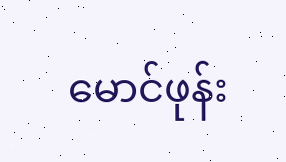မောင်ဖုန်း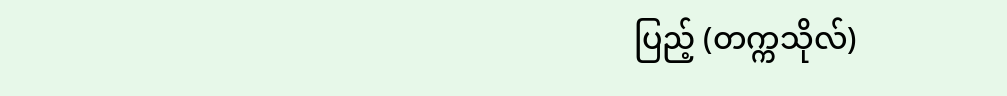ပြည့် (တက္ကသိုလ်)